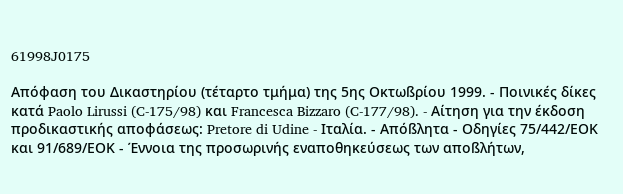61998J0175

Απόφαση του Δικαστηρίου (τέταρτο τμήμα) της 5ης Οκτωßρίου 1999. - Ποινικές δίκες κατά Paolo Lirussi (C-175/98) και Francesca Bizzaro (C-177/98). - Αίτηση για την έκδοση προδικαστικής αποφάσεως: Pretore di Udine - Ιταλία. - Απόßλητα - Οδηγίες 75/442/ΕΟΚ και 91/689/ΕΟΚ - Έννοια της προσωρινής εναποθηκεύσεως των αποßλήτων,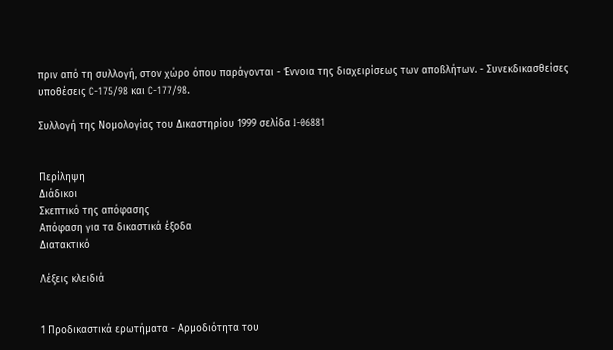πριν από τη συλλογή, στον χώρο όπου παράγονται - Έννοια της διαχειρίσεως των αποßλήτων. - Συνεκδικασθείσες υποθέσεις C-175/98 και C-177/98.

Συλλογή της Νομολογίας του Δικαστηρίου 1999 σελίδα I-06881


Περίληψη
Διάδικοι
Σκεπτικό της απόφασης
Απόφαση για τα δικαστικά έξοδα
Διατακτικό

Λέξεις κλειδιά


1 Προδικαστικά ερωτήματα - Αρμοδιότητα του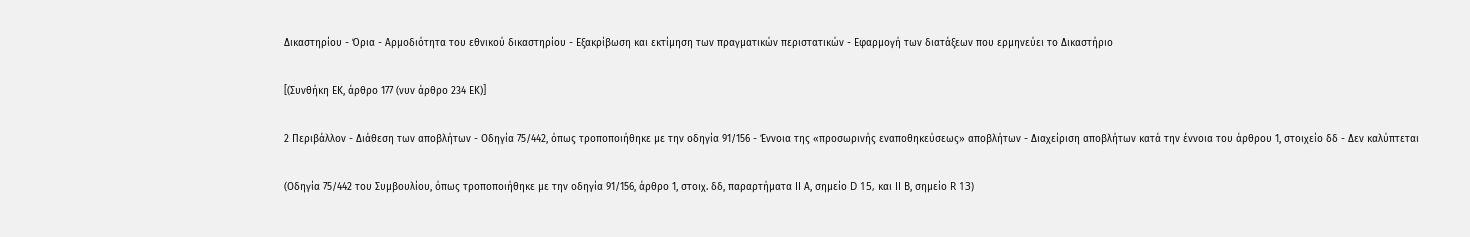Δικαστηρίου - Όρια - Αρμοδιότητα του εθνικού δικαστηρίου - Εξακρίβωση και εκτίμηση των πραγματικών περιστατικών - Εφαρμογή των διατάξεων που ερμηνεύει το Δικαστήριο

[(Συνθήκη ΕΚ, άρθρο 177 (νυν άρθρο 234 ΕΚ)]

2 Περιβάλλον - Διάθεση των αποβλήτων - Οδηγία 75/442, όπως τροποποιήθηκε με την οδηγία 91/156 - Έννοια της «προσωρινής εναποθηκεύσεως» αποβλήτων - Διαχείριση αποβλήτων κατά την έννοια του άρθρου 1, στοιχείο δδ - Δεν καλύπτεται

(Οδηγία 75/442 του Συμβουλίου, όπως τροποποιήθηκε με την οδηγία 91/156, άρθρο 1, στοιχ. δδ, παραρτήματα ΙΙ Α, σημείο D 15, και ΙΙ Β, σημείο R 13)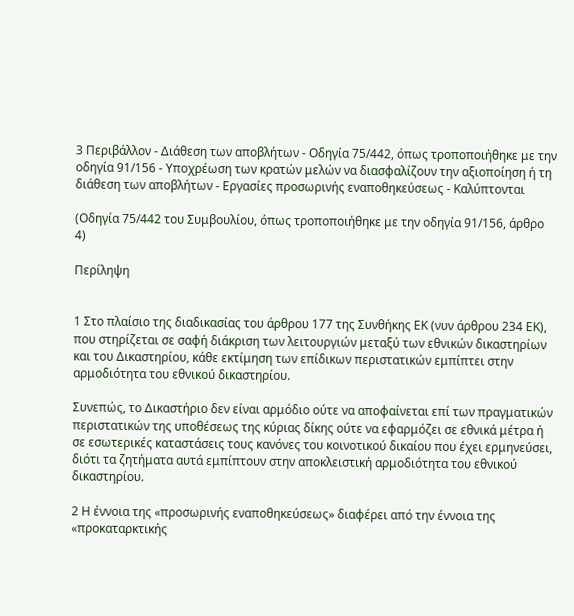3 Περιβάλλον - Διάθεση των αποβλήτων - Οδηγία 75/442, όπως τροποποιήθηκε με την οδηγία 91/156 - Υποχρέωση των κρατών μελών να διασφαλίζουν την αξιοποίηση ή τη διάθεση των αποβλήτων - Εργασίες προσωρινής εναποθηκεύσεως - Καλύπτονται

(Οδηγία 75/442 του Συμβουλίου, όπως τροποποιήθηκε με την οδηγία 91/156, άρθρο 4)

Περίληψη


1 Στο πλαίσιο της διαδικασίας του άρθρου 177 της Συνθήκης ΕΚ (νυν άρθρου 234 ΕΚ), που στηρίζεται σε σαφή διάκριση των λειτουργιών μεταξύ των εθνικών δικαστηρίων και του Δικαστηρίου, κάθε εκτίμηση των επίδικων περιστατικών εμπίπτει στην αρμοδιότητα του εθνικού δικαστηρίου.

Συνεπώς, το Δικαστήριο δεν είναι αρμόδιο ούτε να αποφαίνεται επί των πραγματικών περιστατικών της υποθέσεως της κύριας δίκης ούτε να εφαρμόζει σε εθνικά μέτρα ή σε εσωτερικές καταστάσεις τους κανόνες του κοινοτικού δικαίου που έχει ερμηνεύσει, διότι τα ζητήματα αυτά εμπίπτουν στην αποκλειστική αρμοδιότητα του εθνικού δικαστηρίου.

2 Η έννοια της «προσωρινής εναποθηκεύσεως» διαφέρει από την έννοια της «προκαταρκτικής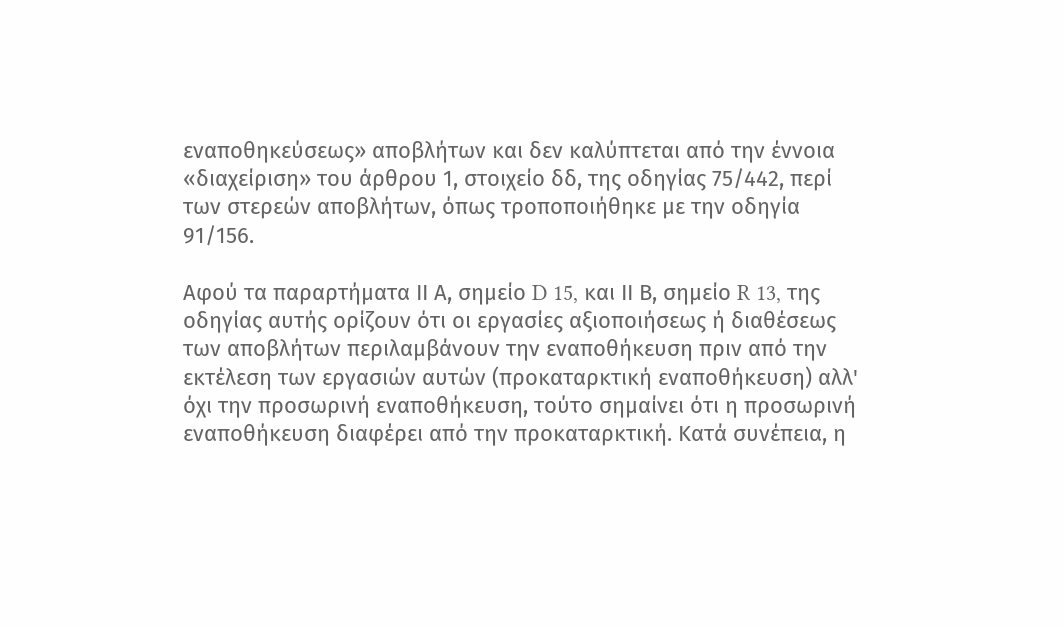εναποθηκεύσεως» αποβλήτων και δεν καλύπτεται από την έννοια «διαχείριση» του άρθρου 1, στοιχείο δδ, της οδηγίας 75/442, περί των στερεών αποβλήτων, όπως τροποποιήθηκε με την οδηγία 91/156.

Αφού τα παραρτήματα ΙΙ Α, σημείο D 15, και ΙΙ Β, σημείο R 13, της οδηγίας αυτής ορίζουν ότι οι εργασίες αξιοποιήσεως ή διαθέσεως των αποβλήτων περιλαμβάνουν την εναποθήκευση πριν από την εκτέλεση των εργασιών αυτών (προκαταρκτική εναποθήκευση) αλλ' όχι την προσωρινή εναποθήκευση, τούτο σημαίνει ότι η προσωρινή εναποθήκευση διαφέρει από την προκαταρκτική. Κατά συνέπεια, η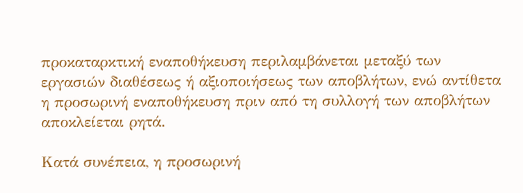προκαταρκτική εναποθήκευση περιλαμβάνεται μεταξύ των εργασιών διαθέσεως ή αξιοποιήσεως των αποβλήτων, ενώ αντίθετα η προσωρινή εναποθήκευση πριν από τη συλλογή των αποβλήτων αποκλείεται ρητά.

Κατά συνέπεια, η προσωρινή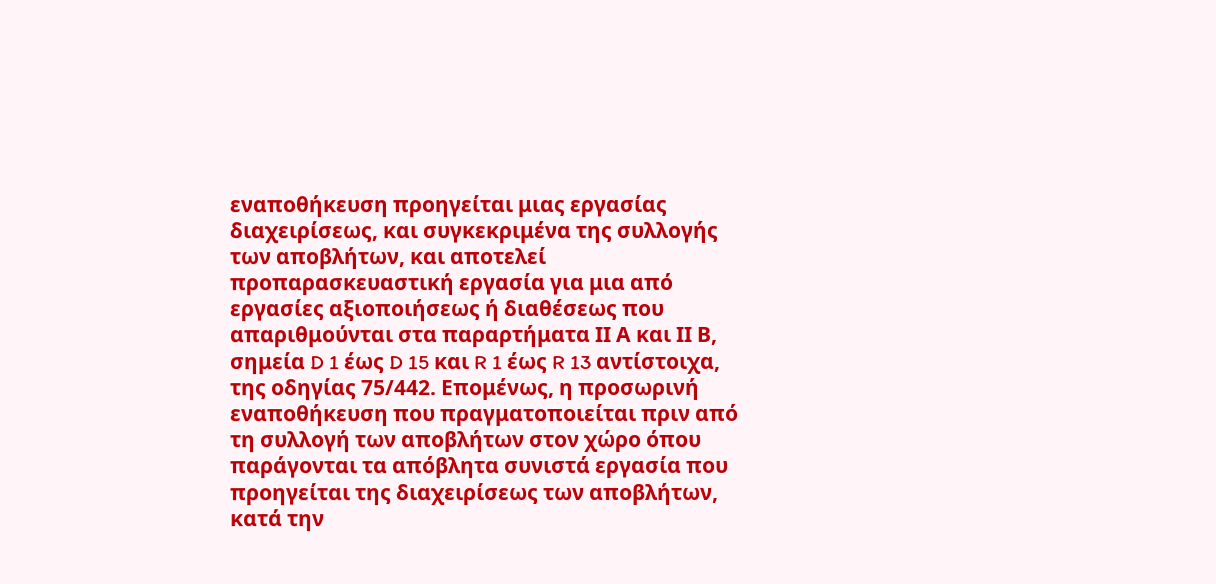εναποθήκευση προηγείται μιας εργασίας διαχειρίσεως, και συγκεκριμένα της συλλογής των αποβλήτων, και αποτελεί προπαρασκευαστική εργασία για μια από εργασίες αξιοποιήσεως ή διαθέσεως που απαριθμούνται στα παραρτήματα ΙΙ Α και ΙΙ Β, σημεία D 1 έως D 15 και R 1 έως R 13 αντίστοιχα, της οδηγίας 75/442. Επομένως, η προσωρινή εναποθήκευση που πραγματοποιείται πριν από τη συλλογή των αποβλήτων στον χώρο όπου παράγονται τα απόβλητα συνιστά εργασία που προηγείται της διαχειρίσεως των αποβλήτων, κατά την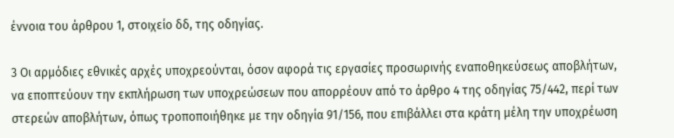έννοια του άρθρου 1, στοιχείο δδ, της οδηγίας.

3 Οι αρμόδιες εθνικές αρχές υποχρεούνται, όσον αφορά τις εργασίες προσωρινής εναποθηκεύσεως αποβλήτων, να εποπτεύουν την εκπλήρωση των υποχρεώσεων που απορρέουν από το άρθρο 4 της οδηγίας 75/442, περί των στερεών αποβλήτων, όπως τροποποιήθηκε με την οδηγία 91/156, που επιβάλλει στα κράτη μέλη την υποχρέωση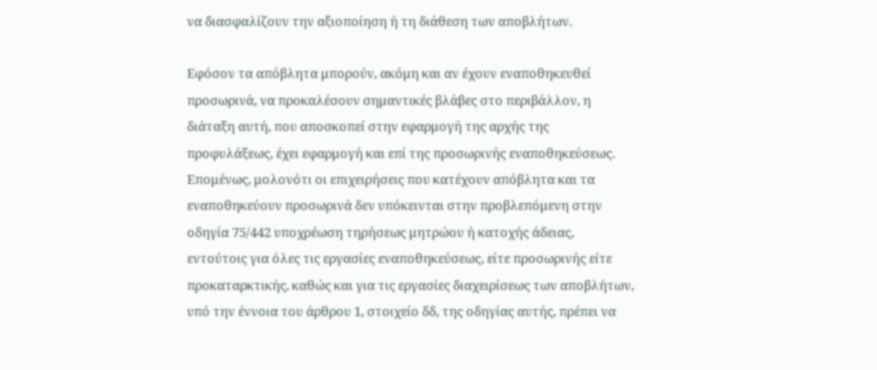να διασφαλίζουν την αξιοποίηση ή τη διάθεση των αποβλήτων.

Εφόσον τα απόβλητα μπορούν, ακόμη και αν έχουν εναποθηκευθεί προσωρινά, να προκαλέσουν σημαντικές βλάβες στο περιβάλλον, η διάταξη αυτή, που αποσκοπεί στην εφαρμογή της αρχής της προφυλάξεως, έχει εφαρμογή και επί της προσωρινής εναποθηκεύσεως. Επομένως, μολονότι οι επιχειρήσεις που κατέχουν απόβλητα και τα εναποθηκεύουν προσωρινά δεν υπόκεινται στην προβλεπόμενη στην οδηγία 75/442 υποχρέωση τηρήσεως μητρώου ή κατοχής άδειας, εντούτοις για όλες τις εργασίες εναποθηκεύσεως, είτε προσωρινής είτε προκαταρκτικής, καθώς και για τις εργασίες διαχειρίσεως των αποβλήτων, υπό την έννοια του άρθρου 1, στοιχείο δδ, της οδηγίας αυτής, πρέπει να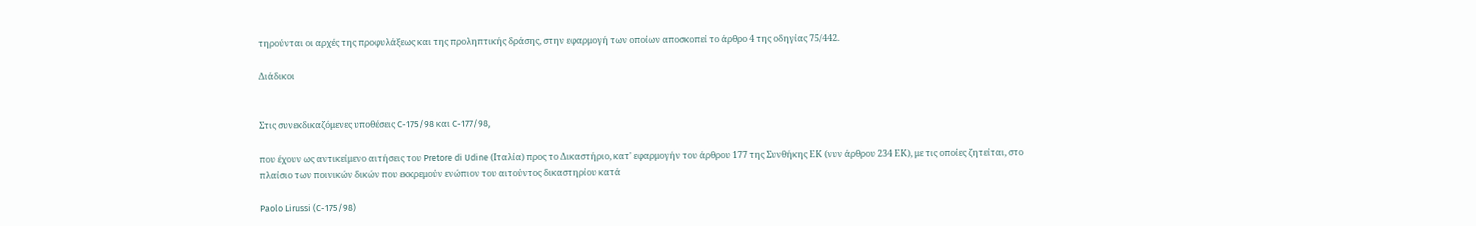τηρούνται οι αρχές της προφυλάξεως και της προληπτικής δράσης, στην εφαρμογή των οποίων αποσκοπεί το άρθρο 4 της οδηγίας 75/442.

Διάδικοι


Στις συνεκδικαζόμενες υποθέσεις C-175/98 και C-177/98,

που έχουν ως αντικείμενο αιτήσεις του Pretore di Udine (Ιταλία) προς το Δικαστήριο, κατ' εφαρμογήν του άρθρου 177 της Συνθήκης ΕΚ (νυν άρθρου 234 ΕΚ), με τις οποίες ζητείται, στο πλαίσιο των ποινικών δικών που εκκρεμούν ενώπιον του αιτούντος δικαστηρίου κατά

Paolo Lirussi (C-175/98)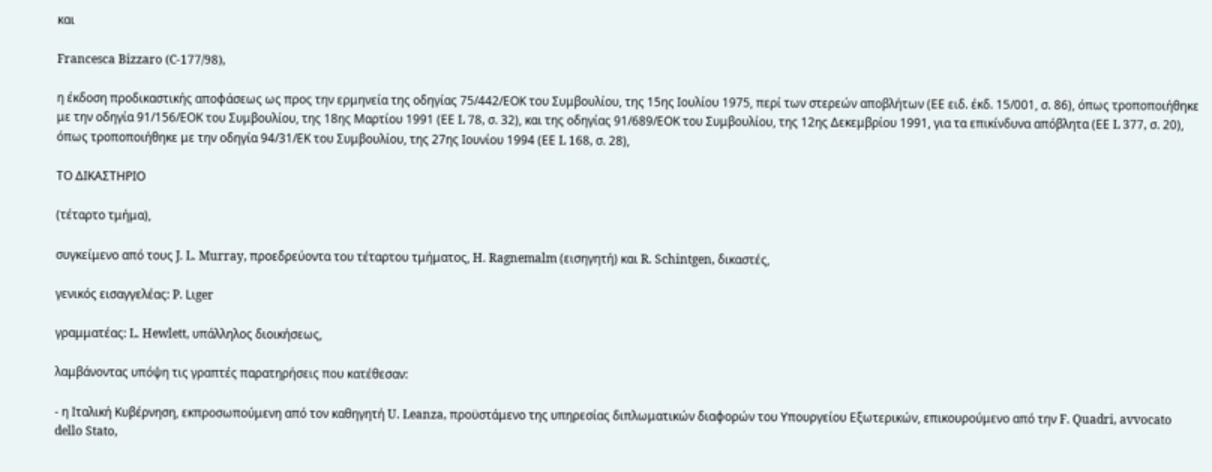και

Francesca Bizzaro (C-177/98),

η έκδοση προδικαστικής αποφάσεως ως προς την ερμηνεία της οδηγίας 75/442/ΕΟΚ του Συμβουλίου, της 15ης Ιουλίου 1975, περί των στερεών αποβλήτων (ΕΕ ειδ. έκδ. 15/001, σ. 86), όπως τροποποιήθηκε με την οδηγία 91/156/ΕΟΚ του Συμβουλίου, της 18ης Μαρτίου 1991 (ΕΕ L 78, σ. 32), και της οδηγίας 91/689/ΕΟΚ του Συμβουλίου, της 12ης Δεκεμβρίου 1991, για τα επικίνδυνα απόβλητα (ΕΕ L 377, σ. 20), όπως τροποποιήθηκε με την οδηγία 94/31/ΕΚ του Συμβουλίου, της 27ης Ιουνίου 1994 (ΕΕ L 168, σ. 28),

ΤΟ ΔΙΚΑΣΤΗΡΙΟ

(τέταρτο τμήμα),

συγκείμενο από τους J. L. Murray, προεδρεύοντα του τέταρτου τμήματος, H. Ragnemalm (εισηγητή) και R. Schintgen, δικαστές,

γενικός εισαγγελέας: P. Lιger

γραμματέας: L. Hewlett, υπάλληλος διοικήσεως,

λαμβάνοντας υπόψη τις γραπτές παρατηρήσεις που κατέθεσαν:

- η Ιταλική Κυβέρνηση, εκπροσωπούμενη από τον καθηγητή U. Leanza, προϋστάμενο της υπηρεσίας διπλωματικών διαφορών του Υπουργείου Εξωτερικών, επικουρούμενο από την F. Quadri, avvocato dello Stato,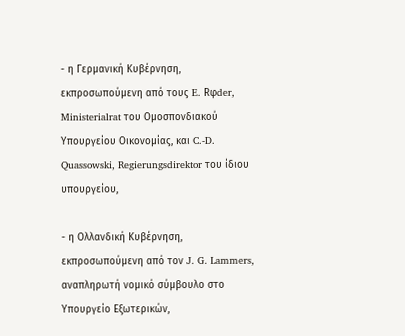- η Γερμανική Κυβέρνηση, εκπροσωπούμενη από τους E. Rφder, Ministerialrat του Oμοσπονδιακού Υπουργείου Οικονομίας, και C.-D. Quassowski, Regierungsdirektor του ίδιου υπουργείου,

- η Ολλανδική Κυβέρνηση, εκπροσωπούμενη από τον J. G. Lammers, αναπληρωτή νομικό σύμβουλο στο Υπουργείο Εξωτερικών,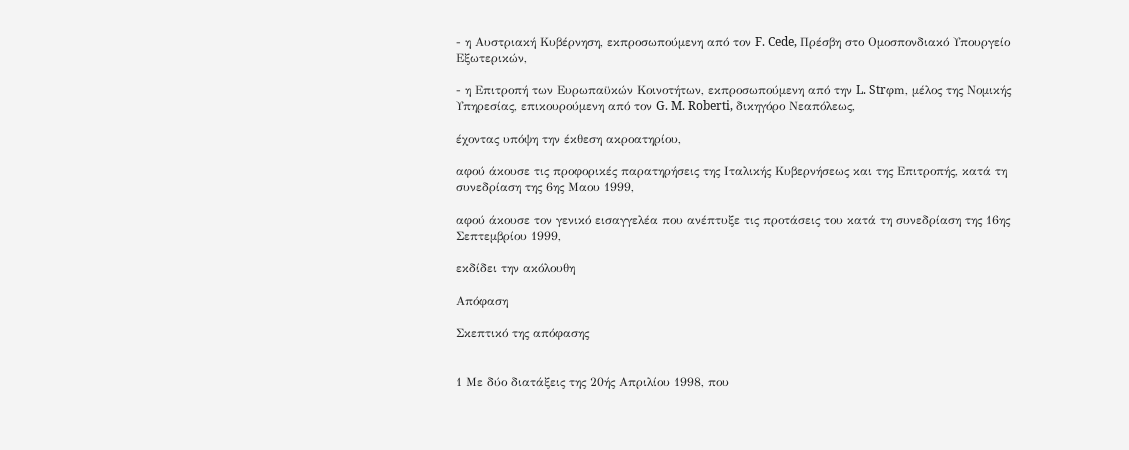- η Αυστριακή Κυβέρνηση, εκπροσωπούμενη από τον F. Cede, Πρέσβη στο Ομοσπονδιακό Υπουργείο Εξωτερικών,

- η Επιτροπή των Ευρωπαϋκών Κοινοτήτων, εκπροσωπούμενη από την L. Strφm, μέλος της Νομικής Υπηρεσίας, επικουρούμενη από τον G. M. Roberti, δικηγόρο Νεαπόλεως,

έχοντας υπόψη την έκθεση ακροατηρίου,

αφού άκουσε τις προφορικές παρατηρήσεις της Ιταλικής Κυβερνήσεως και της Επιτροπής, κατά τη συνεδρίαση της 6ης Μαου 1999,

αφού άκουσε τον γενικό εισαγγελέα που ανέπτυξε τις προτάσεις του κατά τη συνεδρίαση της 16ης Σεπτεμβρίου 1999,

εκδίδει την ακόλουθη

Απόφαση

Σκεπτικό της απόφασης


1 Με δύο διατάξεις της 20ής Απριλίου 1998, που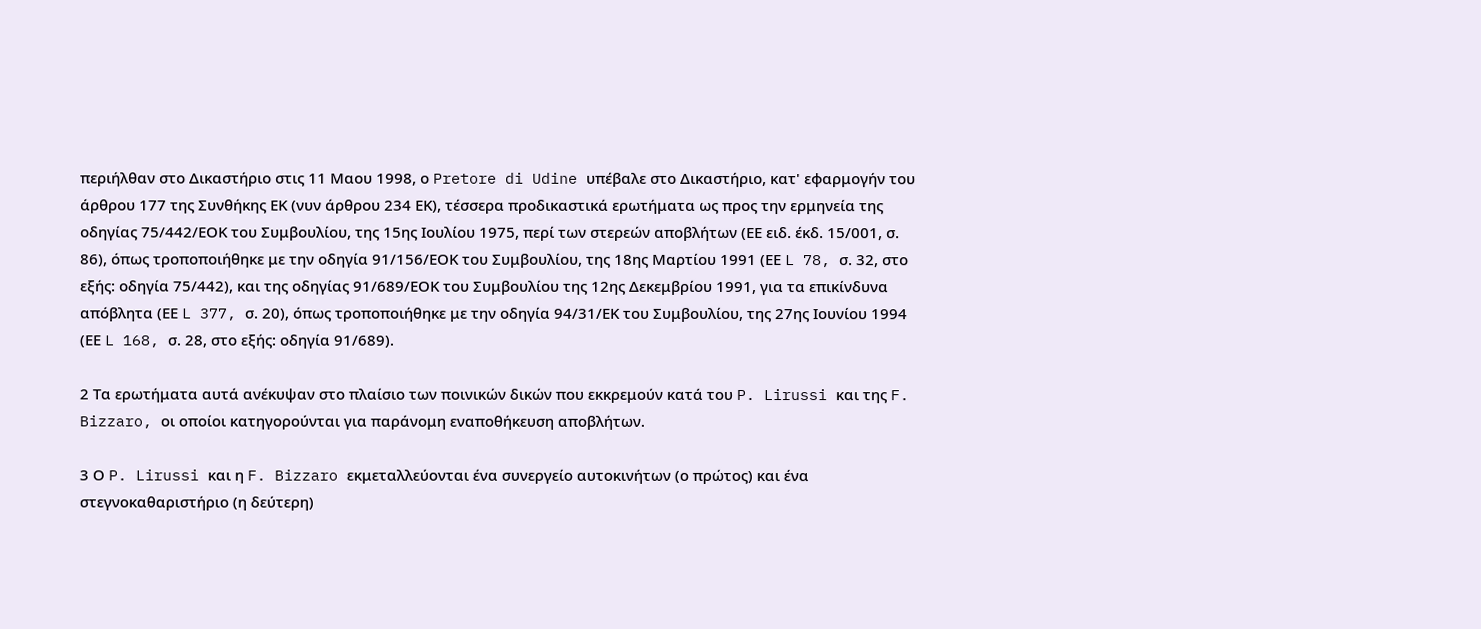περιήλθαν στο Δικαστήριο στις 11 Μαου 1998, ο Pretore di Udine υπέβαλε στο Δικαστήριο, κατ' εφαρμογήν του άρθρου 177 της Συνθήκης ΕΚ (νυν άρθρου 234 ΕΚ), τέσσερα προδικαστικά ερωτήματα ως προς την ερμηνεία της οδηγίας 75/442/ΕΟΚ του Συμβουλίου, της 15ης Ιουλίου 1975, περί των στερεών αποβλήτων (ΕΕ ειδ. έκδ. 15/001, σ. 86), όπως τροποποιήθηκε με την οδηγία 91/156/ΕΟΚ του Συμβουλίου, της 18ης Μαρτίου 1991 (ΕΕ L 78, σ. 32, στο εξής: οδηγία 75/442), και της οδηγίας 91/689/ΕΟΚ του Συμβουλίου της 12ης Δεκεμβρίου 1991, για τα επικίνδυνα απόβλητα (ΕΕ L 377, σ. 20), όπως τροποποιήθηκε με την οδηγία 94/31/ΕΚ του Συμβουλίου, της 27ης Ιουνίου 1994 (ΕΕ L 168, σ. 28, στο εξής: οδηγία 91/689).

2 Τα ερωτήματα αυτά ανέκυψαν στο πλαίσιο των ποινικών δικών που εκκρεμούν κατά του P. Lirussi και της F. Bizzaro, οι οποίοι κατηγορούνται για παράνομη εναποθήκευση αποβλήτων.

3 Ο P. Lirussi και η F. Bizzaro εκμεταλλεύονται ένα συνεργείο αυτοκινήτων (ο πρώτος) και ένα στεγνοκαθαριστήριο (η δεύτερη)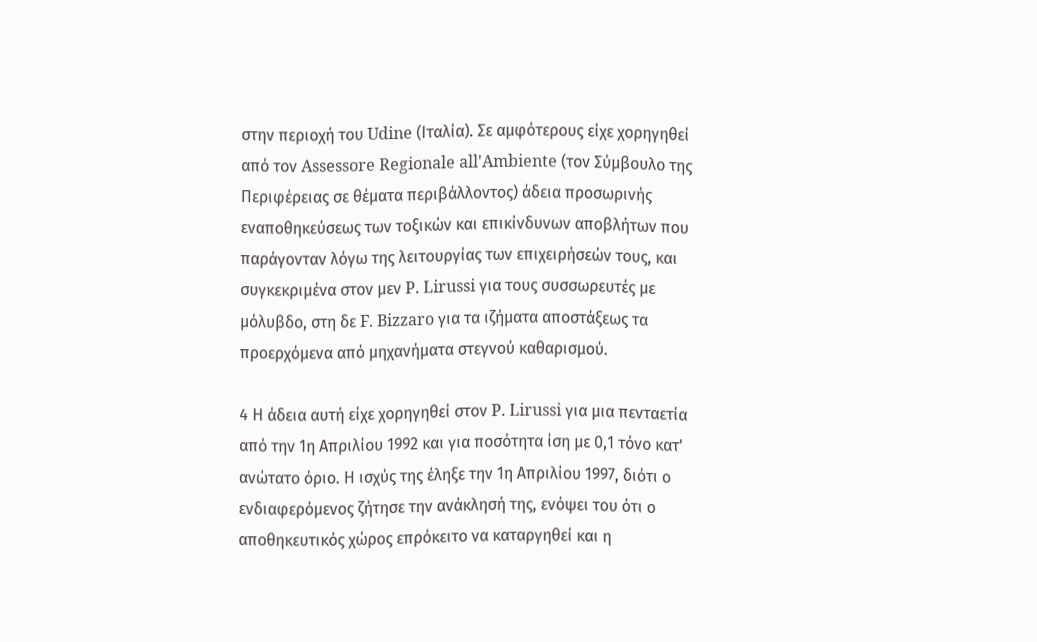στην περιοχή του Udine (Ιταλία). Σε αμφότερους είχε χορηγηθεί από τον Assessore Regionale all'Ambiente (τον Σύμβουλο της Περιφέρειας σε θέματα περιβάλλοντος) άδεια προσωρινής εναποθηκεύσεως των τοξικών και επικίνδυνων αποβλήτων που παράγονταν λόγω της λειτουργίας των επιχειρήσεών τους, και συγκεκριμένα στον μεν P. Lirussi για τους συσσωρευτές με μόλυβδο, στη δε F. Bizzaro για τα ιζήματα αποστάξεως τα προερχόμενα από μηχανήματα στεγνού καθαρισμού.

4 Η άδεια αυτή είχε χορηγηθεί στον P. Lirussi για μια πενταετία από την 1η Απριλίου 1992 και για ποσότητα ίση με 0,1 τόνο κατ' ανώτατο όριο. Η ισχύς της έληξε την 1η Απριλίου 1997, διότι ο ενδιαφερόμενος ζήτησε την ανάκλησή της, ενόψει του ότι ο αποθηκευτικός χώρος επρόκειτο να καταργηθεί και η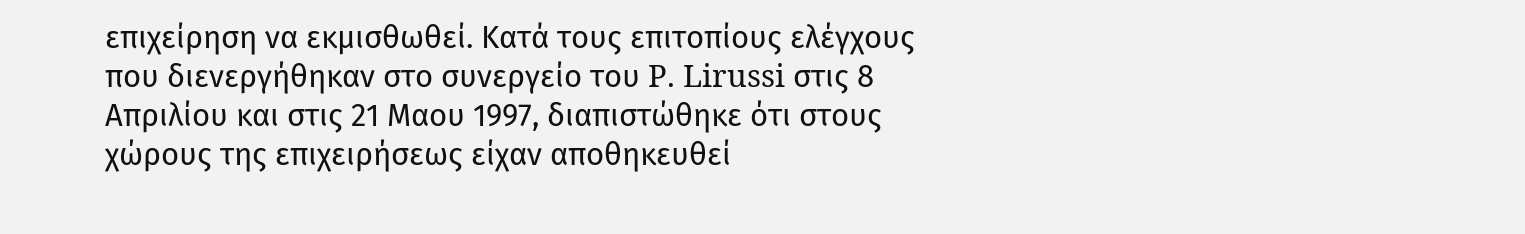επιχείρηση να εκμισθωθεί. Κατά τους επιτοπίους ελέγχους που διενεργήθηκαν στο συνεργείο του P. Lirussi στις 8 Απριλίου και στις 21 Μαου 1997, διαπιστώθηκε ότι στους χώρους της επιχειρήσεως είχαν αποθηκευθεί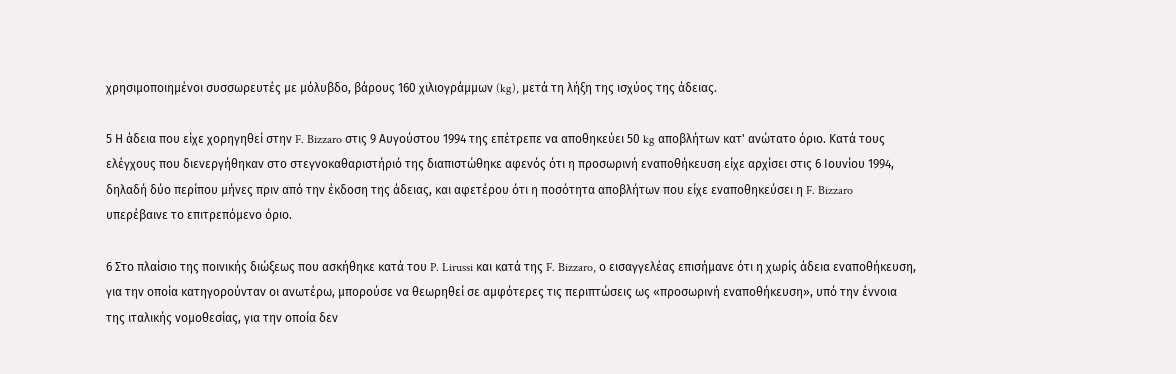χρησιμοποιημένοι συσσωρευτές με μόλυβδο, βάρους 160 χιλιογράμμων (kg), μετά τη λήξη της ισχύος της άδειας.

5 Η άδεια που είχε χορηγηθεί στην F. Bizzaro στις 9 Αυγούστου 1994 της επέτρεπε να αποθηκεύει 50 kg αποβλήτων κατ' ανώτατο όριο. Κατά τους ελέγχους που διενεργήθηκαν στο στεγνοκαθαριστήριό της διαπιστώθηκε αφενός ότι η προσωρινή εναποθήκευση είχε αρχίσει στις 6 Ιουνίου 1994, δηλαδή δύο περίπου μήνες πριν από την έκδοση της άδειας, και αφετέρου ότι η ποσότητα αποβλήτων που είχε εναποθηκεύσει η F. Bizzaro υπερέβαινε το επιτρεπόμενο όριο.

6 Στο πλαίσιο της ποινικής διώξεως που ασκήθηκε κατά του P. Lirussi και κατά της F. Bizzaro, ο εισαγγελέας επισήμανε ότι η χωρίς άδεια εναποθήκευση, για την οποία κατηγορούνταν οι ανωτέρω, μπορούσε να θεωρηθεί σε αμφότερες τις περιπτώσεις ως «προσωρινή εναποθήκευση», υπό την έννοια της ιταλικής νομοθεσίας, για την οποία δεν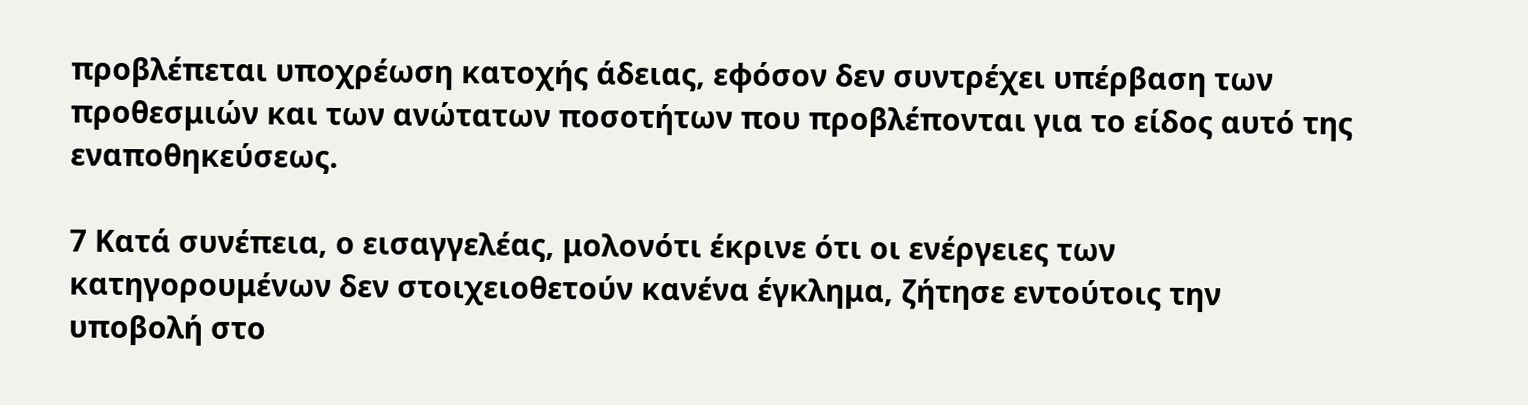προβλέπεται υποχρέωση κατοχής άδειας, εφόσον δεν συντρέχει υπέρβαση των προθεσμιών και των ανώτατων ποσοτήτων που προβλέπονται για το είδος αυτό της εναποθηκεύσεως.

7 Κατά συνέπεια, ο εισαγγελέας, μολονότι έκρινε ότι οι ενέργειες των κατηγορουμένων δεν στοιχειοθετούν κανένα έγκλημα, ζήτησε εντούτοις την υποβολή στο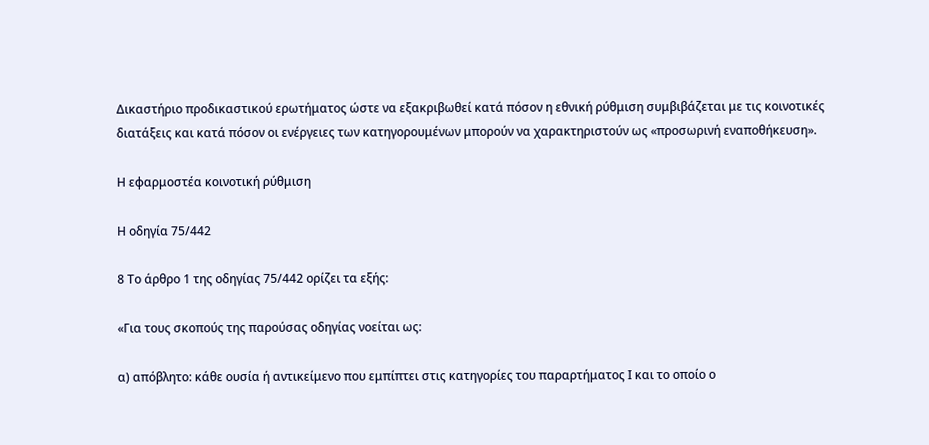Δικαστήριο προδικαστικού ερωτήματος ώστε να εξακριβωθεί κατά πόσον η εθνική ρύθμιση συμβιβάζεται με τις κοινοτικές διατάξεις και κατά πόσον οι ενέργειες των κατηγορουμένων μπορούν να χαρακτηριστούν ως «προσωρινή εναποθήκευση».

Η εφαρμοστέα κοινοτική ρύθμιση

Η οδηγία 75/442

8 Το άρθρο 1 της οδηγίας 75/442 ορίζει τα εξής:

«Για τους σκοπούς της παρούσας οδηγίας νοείται ως:

α) απόβλητο: κάθε ουσία ή αντικείμενο που εμπίπτει στις κατηγορίες του παραρτήματος Ι και το οποίο ο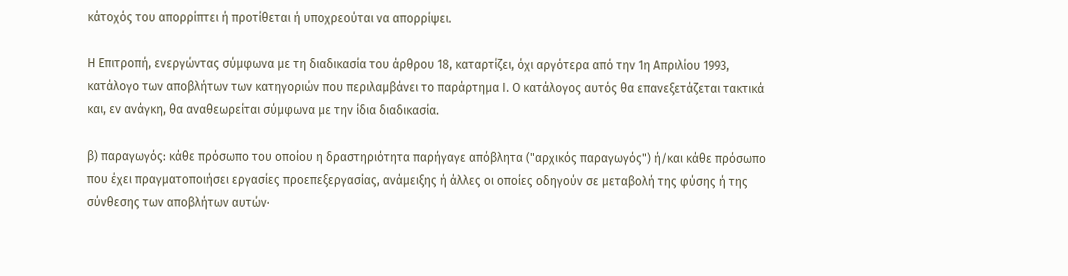κάτοχός του απορρίπτει ή προτίθεται ή υποχρεούται να απορρίψει.

Η Επιτροπή, ενεργώντας σύμφωνα με τη διαδικασία του άρθρου 18, καταρτίζει, όχι αργότερα από την 1η Απριλίου 1993, κατάλογο των αποβλήτων των κατηγοριών που περιλαμβάνει το παράρτημα Ι. Ο κατάλογος αυτός θα επανεξετάζεται τακτικά και, εν ανάγκη, θα αναθεωρείται σύμφωνα με την ίδια διαδικασία.

β) παραγωγός: κάθε πρόσωπο του οποίου η δραστηριότητα παρήγαγε απόβλητα ("αρχικός παραγωγός") ή/και κάθε πρόσωπο που έχει πραγματοποιήσει εργασίες προεπεξεργασίας, ανάμειξης ή άλλες οι οποίες οδηγούν σε μεταβολή της φύσης ή της σύνθεσης των αποβλήτων αυτών·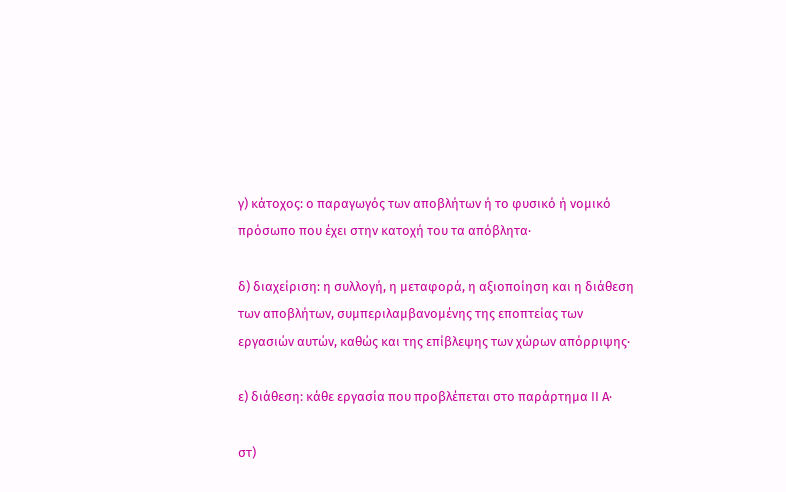γ) κάτοχος: ο παραγωγός των αποβλήτων ή το φυσικό ή νομικό πρόσωπο που έχει στην κατοχή του τα απόβλητα·

δ) διαχείριση: η συλλογή, η μεταφορά, η αξιοποίηση και η διάθεση των αποβλήτων, συμπεριλαμβανομένης της εποπτείας των εργασιών αυτών, καθώς και της επίβλεψης των χώρων απόρριψης·

ε) διάθεση: κάθε εργασία που προβλέπεται στο παράρτημα ΙΙ Α·

στ)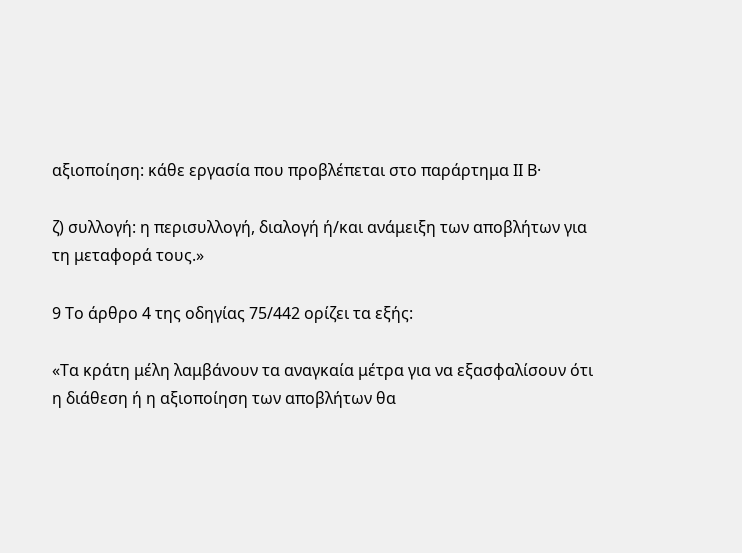αξιοποίηση: κάθε εργασία που προβλέπεται στο παράρτημα ΙΙ Β·

ζ) συλλογή: η περισυλλογή, διαλογή ή/και ανάμειξη των αποβλήτων για τη μεταφορά τους.»

9 Το άρθρο 4 της οδηγίας 75/442 ορίζει τα εξής:

«Τα κράτη μέλη λαμβάνουν τα αναγκαία μέτρα για να εξασφαλίσουν ότι η διάθεση ή η αξιοποίηση των αποβλήτων θα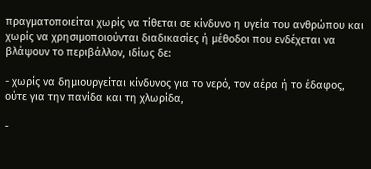πραγματοποιείται χωρίς να τίθεται σε κίνδυνο η υγεία του ανθρώπου και χωρίς να χρησιμοποιούνται διαδικασίες ή μέθοδοι που ενδέχεται να βλάψουν το περιβάλλον, ιδίως δε:

- χωρίς να δημιουργείται κίνδυνος για το νερό, τον αέρα ή το έδαφος, ούτε για την πανίδα και τη χλωρίδα,

-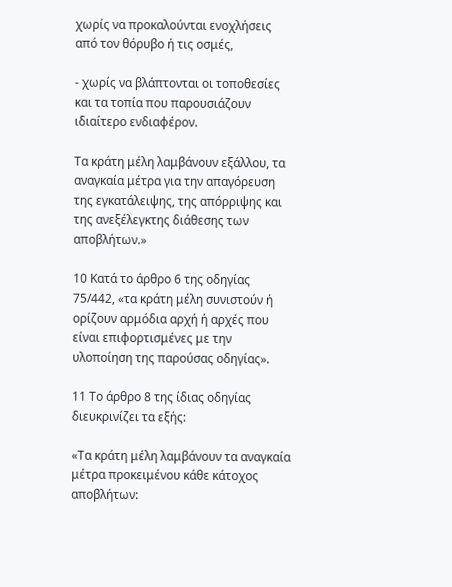χωρίς να προκαλούνται ενοχλήσεις από τον θόρυβο ή τις οσμές,

- χωρίς να βλάπτονται οι τοποθεσίες και τα τοπία που παρουσιάζουν ιδιαίτερο ενδιαφέρον.

Τα κράτη μέλη λαμβάνουν εξάλλου, τα αναγκαία μέτρα για την απαγόρευση της εγκατάλειψης, της απόρριψης και της ανεξέλεγκτης διάθεσης των αποβλήτων.»

10 Κατά το άρθρο 6 της οδηγίας 75/442, «τα κράτη μέλη συνιστούν ή ορίζουν αρμόδια αρχή ή αρχές που είναι επιφορτισμένες με την υλοποίηση της παρούσας οδηγίας».

11 Το άρθρο 8 της ίδιας οδηγίας διευκρινίζει τα εξής:

«Τα κράτη μέλη λαμβάνουν τα αναγκαία μέτρα προκειμένου κάθε κάτοχος αποβλήτων: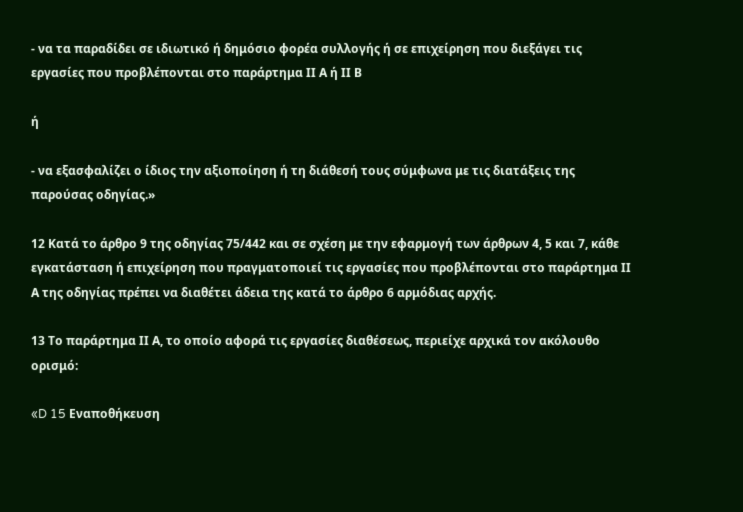- να τα παραδίδει σε ιδιωτικό ή δημόσιο φορέα συλλογής ή σε επιχείρηση που διεξάγει τις εργασίες που προβλέπονται στο παράρτημα ΙΙ Α ή ΙΙ Β

ή

- να εξασφαλίζει ο ίδιος την αξιοποίηση ή τη διάθεσή τους σύμφωνα με τις διατάξεις της παρούσας οδηγίας.»

12 Κατά το άρθρο 9 της οδηγίας 75/442 και σε σχέση με την εφαρμογή των άρθρων 4, 5 και 7, κάθε εγκατάσταση ή επιχείρηση που πραγματοποιεί τις εργασίες που προβλέπονται στο παράρτημα ΙΙ Α της οδηγίας πρέπει να διαθέτει άδεια της κατά το άρθρο 6 αρμόδιας αρχής.

13 Το παράρτημα ΙΙ Α, το οποίο αφορά τις εργασίες διαθέσεως, περιείχε αρχικά τον ακόλουθο ορισμό:

«D 15 Εναποθήκευση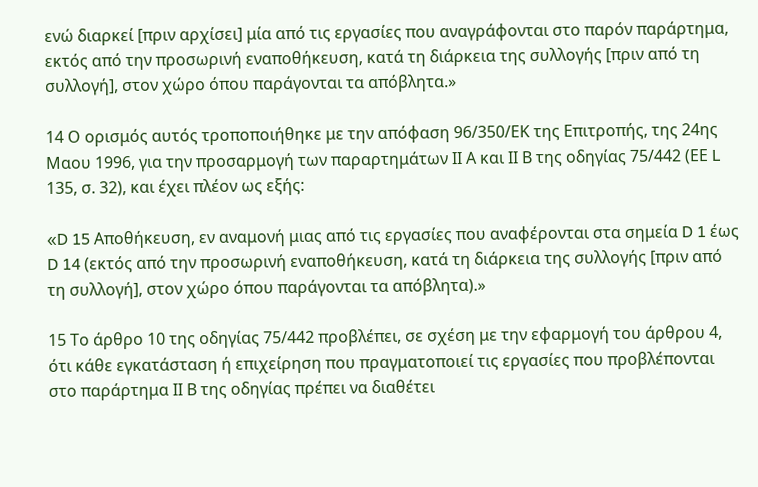ενώ διαρκεί [πριν αρχίσει] μία από τις εργασίες που αναγράφονται στο παρόν παράρτημα, εκτός από την προσωρινή εναποθήκευση, κατά τη διάρκεια της συλλογής [πριν από τη συλλογή], στον χώρο όπου παράγονται τα απόβλητα.»

14 Ο ορισμός αυτός τροποποιήθηκε με την απόφαση 96/350/ΕΚ της Επιτροπής, της 24ης Μαου 1996, για την προσαρμογή των παραρτημάτων ΙΙ Α και ΙΙ Β της οδηγίας 75/442 (ΕΕ L 135, σ. 32), και έχει πλέον ως εξής:

«D 15 Αποθήκευση, εν αναμονή μιας από τις εργασίες που αναφέρονται στα σημεία D 1 έως D 14 (εκτός από την προσωρινή εναποθήκευση, κατά τη διάρκεια της συλλογής [πριν από τη συλλογή], στον χώρο όπου παράγονται τα απόβλητα).»

15 Το άρθρο 10 της οδηγίας 75/442 προβλέπει, σε σχέση με την εφαρμογή του άρθρου 4, ότι κάθε εγκατάσταση ή επιχείρηση που πραγματοποιεί τις εργασίες που προβλέπονται στο παράρτημα ΙΙ Β της οδηγίας πρέπει να διαθέτει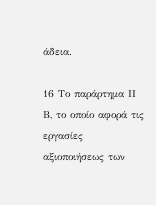άδεια.

16 Το παράρτημα ΙΙ Β, το οποίο αφορά τις εργασίες αξιοποιήσεως των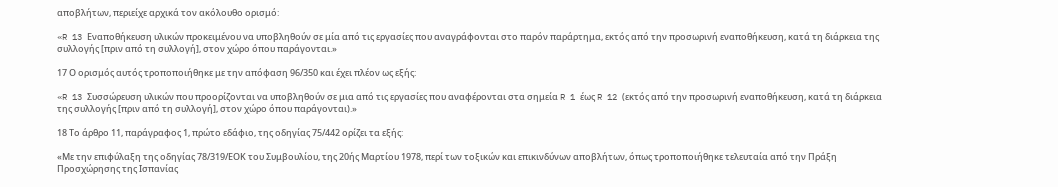αποβλήτων, περιείχε αρχικά τον ακόλουθο ορισμό:

«R 13 Εναποθήκευση υλικών προκειμένου να υποβληθούν σε μία από τις εργασίες που αναγράφονται στο παρόν παράρτημα, εκτός από την προσωρινή εναποθήκευση, κατά τη διάρκεια της συλλογής [πριν από τη συλλογή], στον χώρο όπου παράγονται.»

17 Ο ορισμός αυτός τροποποιήθηκε με την απόφαση 96/350 και έχει πλέον ως εξής:

«R 13 Συσσώρευση υλικών που προορίζονται να υποβληθούν σε μια από τις εργασίες που αναφέρονται στα σημεία R 1 έως R 12 (εκτός από την προσωρινή εναποθήκευση, κατά τη διάρκεια της συλλογής [πριν από τη συλλογή], στον χώρο όπου παράγονται).»

18 Το άρθρο 11, παράγραφος 1, πρώτο εδάφιο, της οδηγίας 75/442 ορίζει τα εξής:

«Με την επιφύλαξη της οδηγίας 78/319/ΕΟΚ του Συμβουλίου, της 20ής Μαρτίου 1978, περί των τοξικών και επικινδύνων αποβλήτων, όπως τροποποιήθηκε τελευταία από την Πράξη Προσχώρησης της Ισπανίας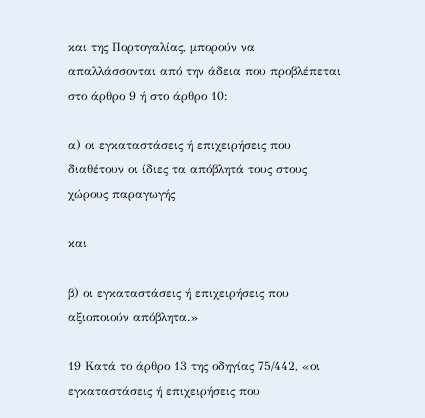και της Πορτογαλίας, μπορούν να απαλλάσσονται από την άδεια που προβλέπεται στο άρθρο 9 ή στο άρθρο 10:

α) οι εγκαταστάσεις ή επιχειρήσεις που διαθέτουν οι ίδιες τα απόβλητά τους στους χώρους παραγωγής

και

β) οι εγκαταστάσεις ή επιχειρήσεις που αξιοποιούν απόβλητα.»

19 Κατά το άρθρο 13 της οδηγίας 75/442, «οι εγκαταστάσεις ή επιχειρήσεις που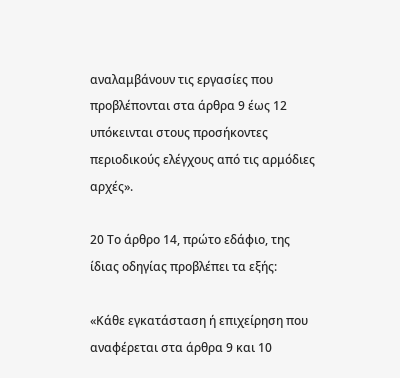αναλαμβάνουν τις εργασίες που προβλέπονται στα άρθρα 9 έως 12 υπόκεινται στους προσήκοντες περιοδικούς ελέγχους από τις αρμόδιες αρχές».

20 Το άρθρο 14, πρώτο εδάφιο, της ίδιας οδηγίας προβλέπει τα εξής:

«Κάθε εγκατάσταση ή επιχείρηση που αναφέρεται στα άρθρα 9 και 10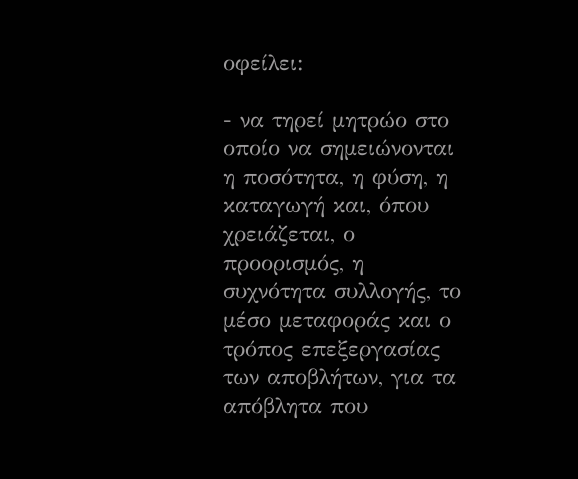οφείλει:

- να τηρεί μητρώο στο οποίο να σημειώνονται η ποσότητα, η φύση, η καταγωγή και, όπου χρειάζεται, ο προορισμός, η συχνότητα συλλογής, το μέσο μεταφοράς και ο τρόπος επεξεργασίας των αποβλήτων, για τα απόβλητα που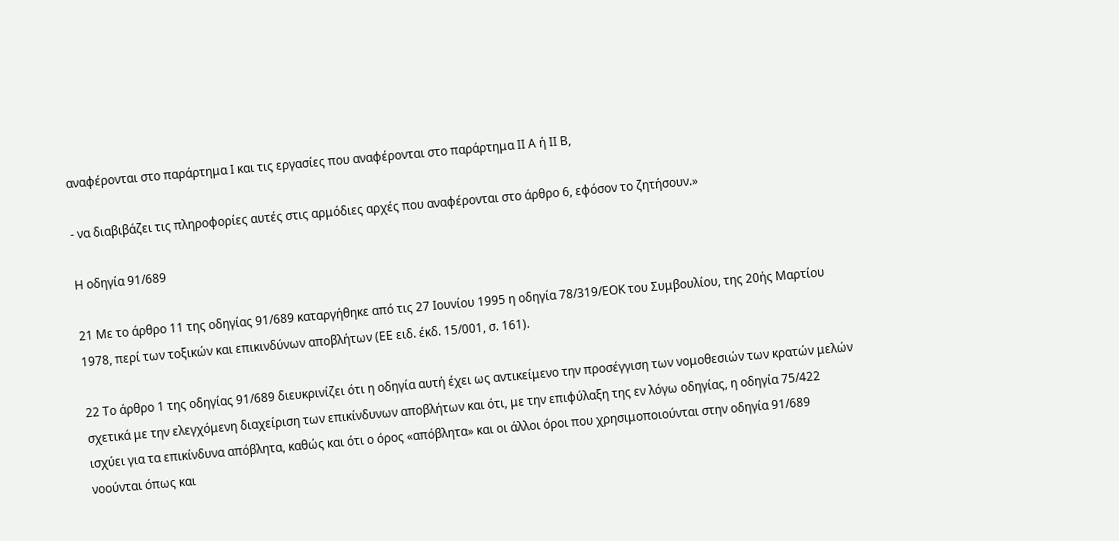αναφέρονται στο παράρτημα Ι και τις εργασίες που αναφέρονται στο παράρτημα ΙΙ Α ή ΙΙ Β,

- να διαβιβάζει τις πληροφορίες αυτές στις αρμόδιες αρχές που αναφέρονται στο άρθρο 6, εφόσον το ζητήσουν.»

Η οδηγία 91/689

21 Με το άρθρο 11 της οδηγίας 91/689 καταργήθηκε από τις 27 Ιουνίου 1995 η οδηγία 78/319/ΕΟΚ του Συμβουλίου, της 20ής Μαρτίου 1978, περί των τοξικών και επικινδύνων αποβλήτων (ΕΕ ειδ. έκδ. 15/001, σ. 161).

22 Το άρθρο 1 της οδηγίας 91/689 διευκρινίζει ότι η οδηγία αυτή έχει ως αντικείμενο την προσέγγιση των νομοθεσιών των κρατών μελών σχετικά με την ελεγχόμενη διαχείριση των επικίνδυνων αποβλήτων και ότι, με την επιφύλαξη της εν λόγω οδηγίας, η οδηγία 75/422 ισχύει για τα επικίνδυνα απόβλητα, καθώς και ότι ο όρος «απόβλητα» και οι άλλοι όροι που χρησιμοποιούνται στην οδηγία 91/689 νοούνται όπως και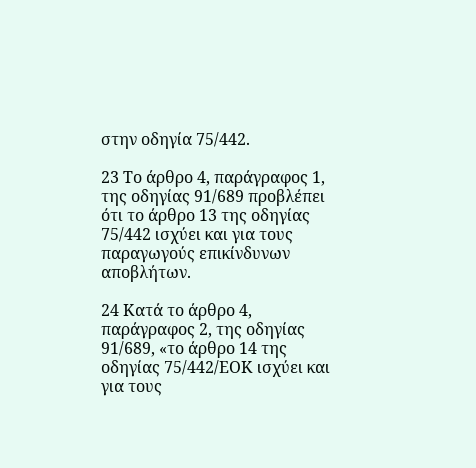στην οδηγία 75/442.

23 Το άρθρο 4, παράγραφος 1, της οδηγίας 91/689 προβλέπει ότι το άρθρο 13 της οδηγίας 75/442 ισχύει και για τους παραγωγούς επικίνδυνων αποβλήτων.

24 Κατά το άρθρο 4, παράγραφος 2, της οδηγίας 91/689, «το άρθρο 14 της οδηγίας 75/442/ΕΟΚ ισχύει και για τους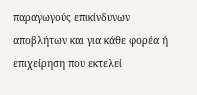παραγωγούς επικίνδυνων αποβλήτων και για κάθε φορέα ή επιχείρηση που εκτελεί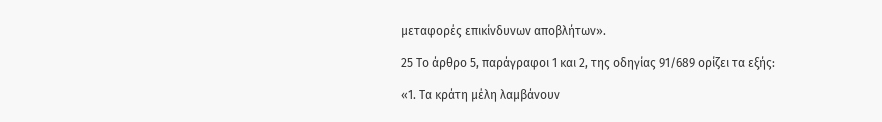μεταφορές επικίνδυνων αποβλήτων».

25 Το άρθρο 5, παράγραφοι 1 και 2, της οδηγίας 91/689 ορίζει τα εξής:

«1. Τα κράτη μέλη λαμβάνουν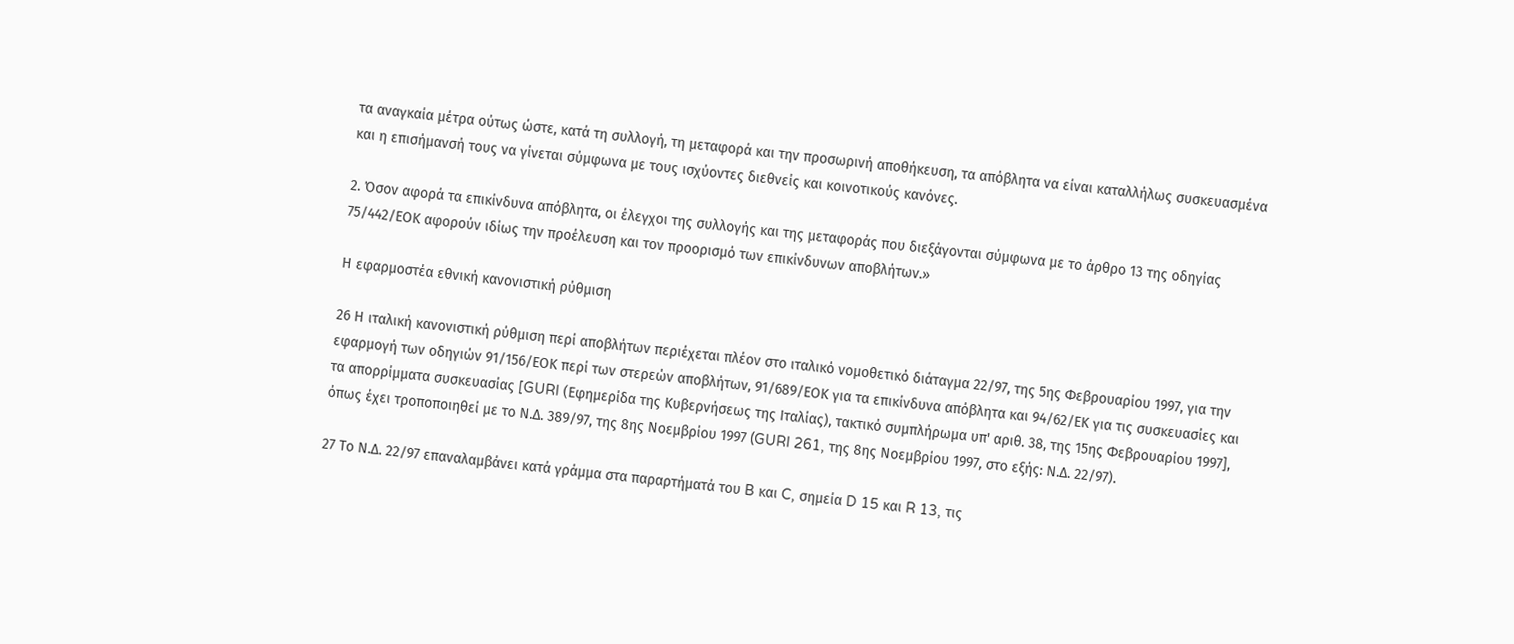τα αναγκαία μέτρα ούτως ώστε, κατά τη συλλογή, τη μεταφορά και την προσωρινή αποθήκευση, τα απόβλητα να είναι καταλλήλως συσκευασμένα και η επισήμανσή τους να γίνεται σύμφωνα με τους ισχύοντες διεθνείς και κοινοτικούς κανόνες.

2. Όσον αφορά τα επικίνδυνα απόβλητα, οι έλεγχοι της συλλογής και της μεταφοράς που διεξάγονται σύμφωνα με το άρθρο 13 της οδηγίας 75/442/ΕΟΚ αφορούν ιδίως την προέλευση και τον προορισμό των επικίνδυνων αποβλήτων.»

Η εφαρμοστέα εθνική κανονιστική ρύθμιση

26 Η ιταλική κανονιστική ρύθμιση περί αποβλήτων περιέχεται πλέον στο ιταλικό νομοθετικό διάταγμα 22/97, της 5ης Φεβρουαρίου 1997, για την εφαρμογή των οδηγιών 91/156/ΕΟΚ περί των στερεών αποβλήτων, 91/689/ΕΟΚ για τα επικίνδυνα απόβλητα και 94/62/ΕΚ για τις συσκευασίες και τα απορρίμματα συσκευασίας [GURI (Εφημερίδα της Κυβερνήσεως της Ιταλίας), τακτικό συμπλήρωμα υπ' αριθ. 38, της 15ης Φεβρουαρίου 1997], όπως έχει τροποποιηθεί με το Ν.Δ. 389/97, της 8ης Νοεμβρίου 1997 (GURI 261, της 8ης Νοεμβρίου 1997, στο εξής: Ν.Δ. 22/97).

27 Το Ν.Δ. 22/97 επαναλαμβάνει κατά γράμμα στα παραρτήματά του B και C, σημεία D 15 και R 13, τις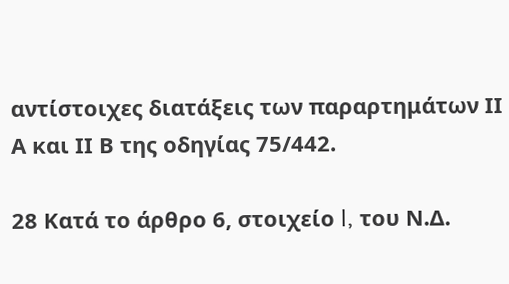αντίστοιχες διατάξεις των παραρτημάτων ΙΙ Α και ΙΙ Β της οδηγίας 75/442.

28 Κατά το άρθρο 6, στοιχείο l, του Ν.Δ.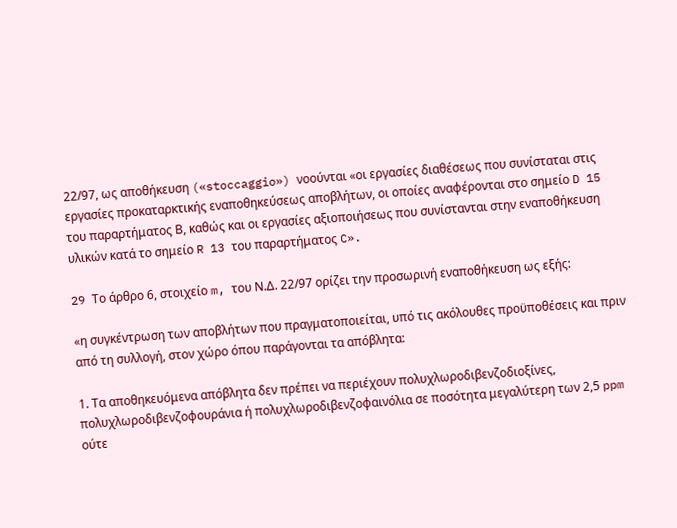22/97, ως αποθήκευση («stoccaggio») νοούνται «οι εργασίες διαθέσεως που συνίσταται στις εργασίες προκαταρκτικής εναποθηκεύσεως αποβλήτων, οι οποίες αναφέρονται στο σημείο D 15 του παραρτήματος Β, καθώς και οι εργασίες αξιοποιήσεως που συνίστανται στην εναποθήκευση υλικών κατά το σημείο R 13 του παραρτήματος C».

29 Tο άρθρο 6, στοιχείο m, του Ν.Δ. 22/97 ορίζει την προσωρινή εναποθήκευση ως εξής:

«η συγκέντρωση των αποβλήτων που πραγματοποιείται, υπό τις ακόλουθες προϋποθέσεις και πριν από τη συλλογή, στον χώρο όπου παράγονται τα απόβλητα:

1. Τα αποθηκευόμενα απόβλητα δεν πρέπει να περιέχουν πολυχλωροδιβενζοδιοξίνες, πολυχλωροδιβενζοφουράνια ή πολυχλωροδιβενζοφαινόλια σε ποσότητα μεγαλύτερη των 2,5 ppm ούτε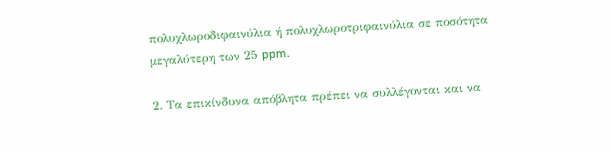πολυχλωροδιφαινύλια ή πολυχλωροτριφαινύλια σε ποσότητα μεγαλύτερη των 25 ppm.

2. Τα επικίνδυνα απόβλητα πρέπει να συλλέγονται και να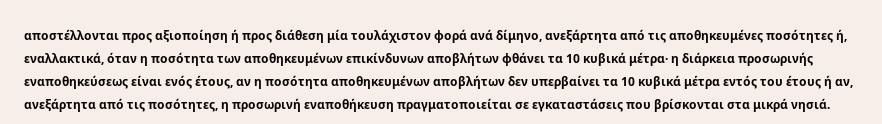αποστέλλονται προς αξιοποίηση ή προς διάθεση μία τουλάχιστον φορά ανά δίμηνο, ανεξάρτητα από τις αποθηκευμένες ποσότητες ή, εναλλακτικά, όταν η ποσότητα των αποθηκευμένων επικίνδυνων αποβλήτων φθάνει τα 10 κυβικά μέτρα· η διάρκεια προσωρινής εναποθηκεύσεως είναι ενός έτους, αν η ποσότητα αποθηκευμένων αποβλήτων δεν υπερβαίνει τα 10 κυβικά μέτρα εντός του έτους ή αν, ανεξάρτητα από τις ποσότητες, η προσωρινή εναποθήκευση πραγματοποιείται σε εγκαταστάσεις που βρίσκονται στα μικρά νησιά.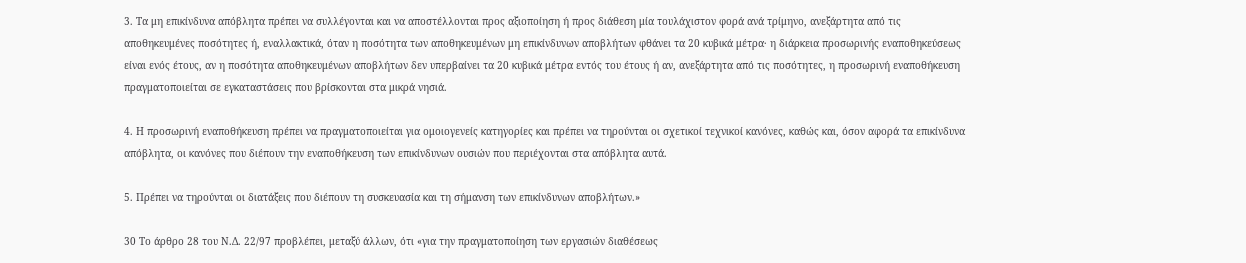3. Τα μη επικίνδυνα απόβλητα πρέπει να συλλέγονται και να αποστέλλονται προς αξιοποίηση ή προς διάθεση μία τουλάχιστον φορά ανά τρίμηνο, ανεξάρτητα από τις αποθηκευμένες ποσότητες ή, εναλλακτικά, όταν η ποσότητα των αποθηκευμένων μη επικίνδυνων αποβλήτων φθάνει τα 20 κυβικά μέτρα· η διάρκεια προσωρινής εναποθηκεύσεως είναι ενός έτους, αν η ποσότητα αποθηκευμένων αποβλήτων δεν υπερβαίνει τα 20 κυβικά μέτρα εντός του έτους ή αν, ανεξάρτητα από τις ποσότητες, η προσωρινή εναποθήκευση πραγματοποιείται σε εγκαταστάσεις που βρίσκονται στα μικρά νησιά.

4. Η προσωρινή εναποθήκευση πρέπει να πραγματοποιείται για ομοιογενείς κατηγορίες και πρέπει να τηρούνται οι σχετικοί τεχνικοί κανόνες, καθώς και, όσον αφορά τα επικίνδυνα απόβλητα, οι κανόνες που διέπουν την εναποθήκευση των επικίνδυνων ουσιών που περιέχονται στα απόβλητα αυτά.

5. Πρέπει να τηρούνται οι διατάξεις που διέπουν τη συσκευασία και τη σήμανση των επικίνδυνων αποβλήτων.»

30 Το άρθρο 28 του Ν.Δ. 22/97 προβλέπει, μεταξύ άλλων, ότι «για την πραγματοποίηση των εργασιών διαθέσεως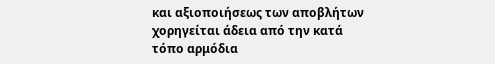και αξιοποιήσεως των αποβλήτων χορηγείται άδεια από την κατά τόπο αρμόδια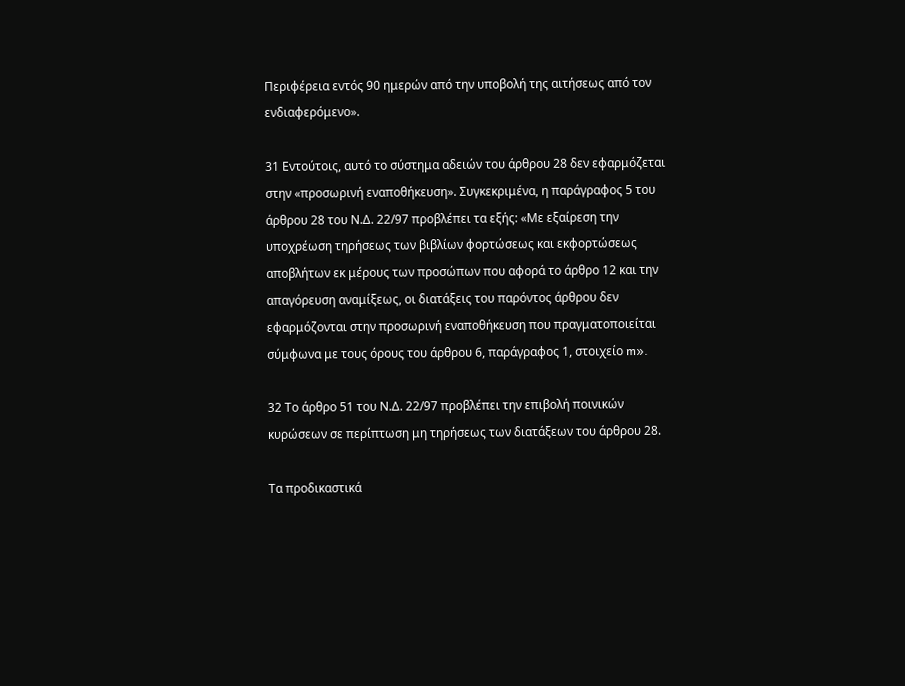Περιφέρεια εντός 90 ημερών από την υποβολή της αιτήσεως από τον ενδιαφερόμενο».

31 Εντούτοις, αυτό το σύστημα αδειών του άρθρου 28 δεν εφαρμόζεται στην «προσωρινή εναποθήκευση». Συγκεκριμένα, η παράγραφος 5 του άρθρου 28 του Ν.Δ. 22/97 προβλέπει τα εξής: «Με εξαίρεση την υποχρέωση τηρήσεως των βιβλίων φορτώσεως και εκφορτώσεως αποβλήτων εκ μέρους των προσώπων που αφορά το άρθρο 12 και την απαγόρευση αναμίξεως, οι διατάξεις του παρόντος άρθρου δεν εφαρμόζονται στην προσωρινή εναποθήκευση που πραγματοποιείται σύμφωνα με τους όρους του άρθρου 6, παράγραφος 1, στοιχείο m».

32 Το άρθρο 51 του Ν.Δ. 22/97 προβλέπει την επιβολή ποινικών κυρώσεων σε περίπτωση μη τηρήσεως των διατάξεων του άρθρου 28.

Τα προδικαστικά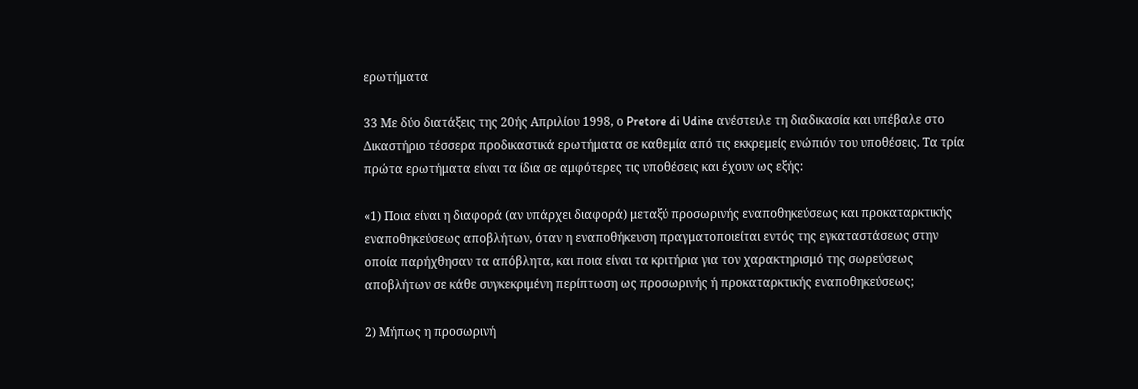ερωτήματα

33 Με δύο διατάξεις της 20ής Απριλίου 1998, ο Pretore di Udine ανέστειλε τη διαδικασία και υπέβαλε στο Δικαστήριο τέσσερα προδικαστικά ερωτήματα σε καθεμία από τις εκκρεμείς ενώπιόν του υποθέσεις. Τα τρία πρώτα ερωτήματα είναι τα ίδια σε αμφότερες τις υποθέσεις και έχουν ως εξής:

«1) Ποια είναι η διαφορά (αν υπάρχει διαφορά) μεταξύ προσωρινής εναποθηκεύσεως και προκαταρκτικής εναποθηκεύσεως αποβλήτων, όταν η εναποθήκευση πραγματοποιείται εντός της εγκαταστάσεως στην οποία παρήχθησαν τα απόβλητα, και ποια είναι τα κριτήρια για τον χαρακτηρισμό της σωρεύσεως αποβλήτων σε κάθε συγκεκριμένη περίπτωση ως προσωρινής ή προκαταρκτικής εναποθηκεύσεως;

2) Μήπως η προσωρινή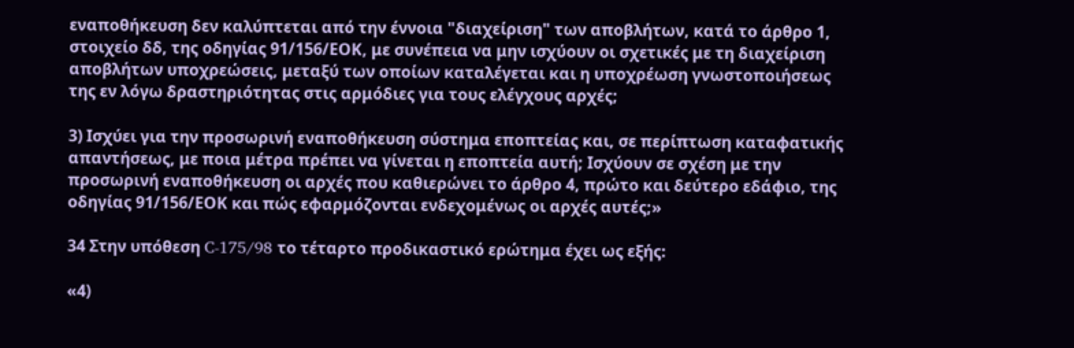εναποθήκευση δεν καλύπτεται από την έννοια "διαχείριση" των αποβλήτων, κατά το άρθρο 1, στοιχείο δδ, της οδηγίας 91/156/ΕΟΚ, με συνέπεια να μην ισχύουν οι σχετικές με τη διαχείριση αποβλήτων υποχρεώσεις, μεταξύ των οποίων καταλέγεται και η υποχρέωση γνωστοποιήσεως της εν λόγω δραστηριότητας στις αρμόδιες για τους ελέγχους αρχές;

3) Ισχύει για την προσωρινή εναποθήκευση σύστημα εποπτείας και, σε περίπτωση καταφατικής απαντήσεως, με ποια μέτρα πρέπει να γίνεται η εποπτεία αυτή; Ισχύουν σε σχέση με την προσωρινή εναποθήκευση οι αρχές που καθιερώνει το άρθρο 4, πρώτο και δεύτερο εδάφιο, της οδηγίας 91/156/ΕΟΚ και πώς εφαρμόζονται ενδεχομένως οι αρχές αυτές;»

34 Στην υπόθεση C-175/98 το τέταρτο προδικαστικό ερώτημα έχει ως εξής:

«4)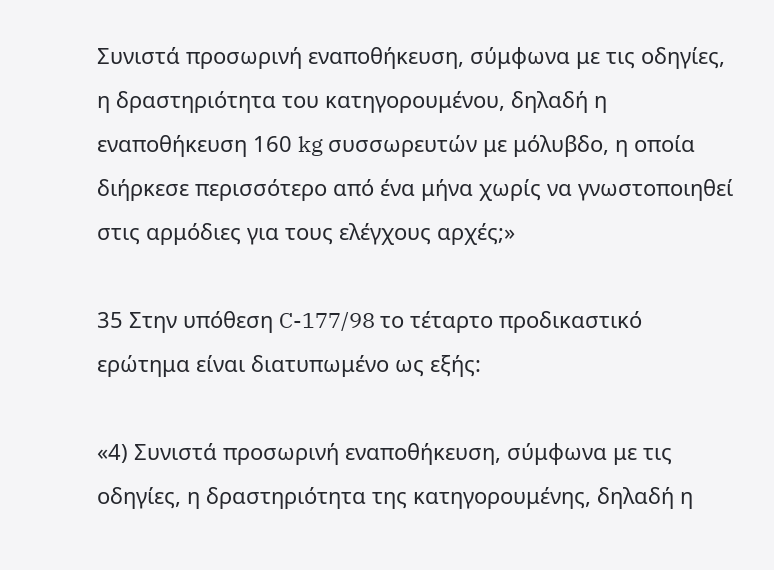Συνιστά προσωρινή εναποθήκευση, σύμφωνα με τις οδηγίες, η δραστηριότητα του κατηγορουμένου, δηλαδή η εναποθήκευση 160 kg συσσωρευτών με μόλυβδο, η οποία διήρκεσε περισσότερο από ένα μήνα χωρίς να γνωστοποιηθεί στις αρμόδιες για τους ελέγχους αρχές;»

35 Στην υπόθεση C-177/98 το τέταρτο προδικαστικό ερώτημα είναι διατυπωμένο ως εξής:

«4) Συνιστά προσωρινή εναποθήκευση, σύμφωνα με τις οδηγίες, η δραστηριότητα της κατηγορουμένης, δηλαδή η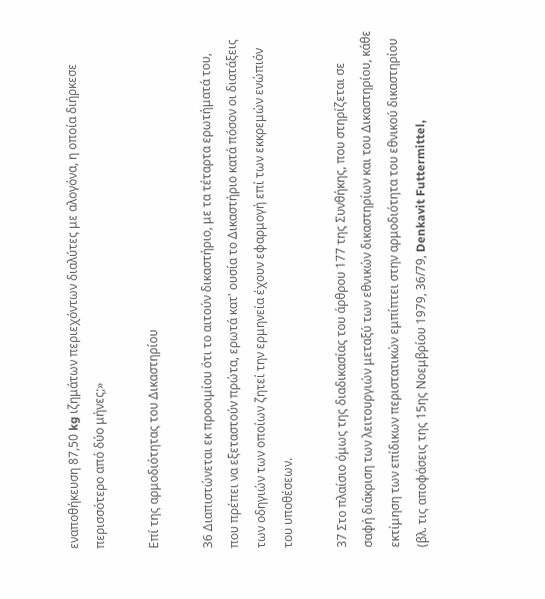εναποθήκευση 87,50 kg ιζημάτων περιεχόντων διαλύτες με αλογόνα, η οποία διήρκεσε περισσότερο από δύο μήνες;»

Επί της αρμοδιότητας του Δικαστηρίου

36 Διαπιστώνεται εκ προοιμίου ότι το αιτούν δικαστήριο, με τα τέταρτα ερωτήματά του, που πρέπει να εξεταστούν πρώτα, ερωτά κατ' ουσία το Δικαστήριο κατά πόσον οι διατάξεις των οδηγιών των οποίων ζητεί την ερμηνεία έχουν εφαρμογή επί των εκκρεμών ενώπιόν του υποθέσεων.

37 Στο πλαίσιο όμως της διαδικασίας του άρθρου 177 της Συνθήκης, που στηρίζεται σε σαφή διάκριση των λειτουργιών μεταξύ των εθνικών δικαστηρίων και του Δικαστηρίου, κάθε εκτίμηση των επίδικων περιστατικών εμπίπτει στην αρμοδιότητα του εθνικού δικαστηρίου (βλ. τις αποφάσεις της 15ης Νοεμβρίου 1979, 36/79, Denkavit Futtermittel,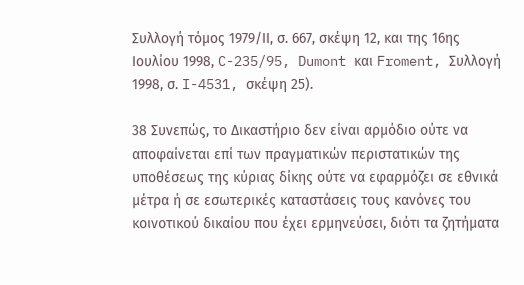Συλλογή τόμος 1979/ΙΙ, σ. 667, σκέψη 12, και της 16ης Ιουλίου 1998, C-235/95, Dumont και Froment, Συλλογή 1998, σ. I-4531, σκέψη 25).

38 Συνεπώς, το Δικαστήριο δεν είναι αρμόδιο ούτε να αποφαίνεται επί των πραγματικών περιστατικών της υποθέσεως της κύριας δίκης ούτε να εφαρμόζει σε εθνικά μέτρα ή σε εσωτερικές καταστάσεις τους κανόνες του κοινοτικού δικαίου που έχει ερμηνεύσει, διότι τα ζητήματα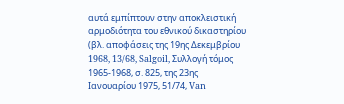αυτά εμπίπτουν στην αποκλειστική αρμοδιότητα του εθνικού δικαστηρίου (βλ. αποφάσεις της 19ης Δεκεμβρίου 1968, 13/68, Salgoil, Συλλογή τόμος 1965-1968, σ. 825, της 23ης Ιανουαρίου 1975, 51/74, Van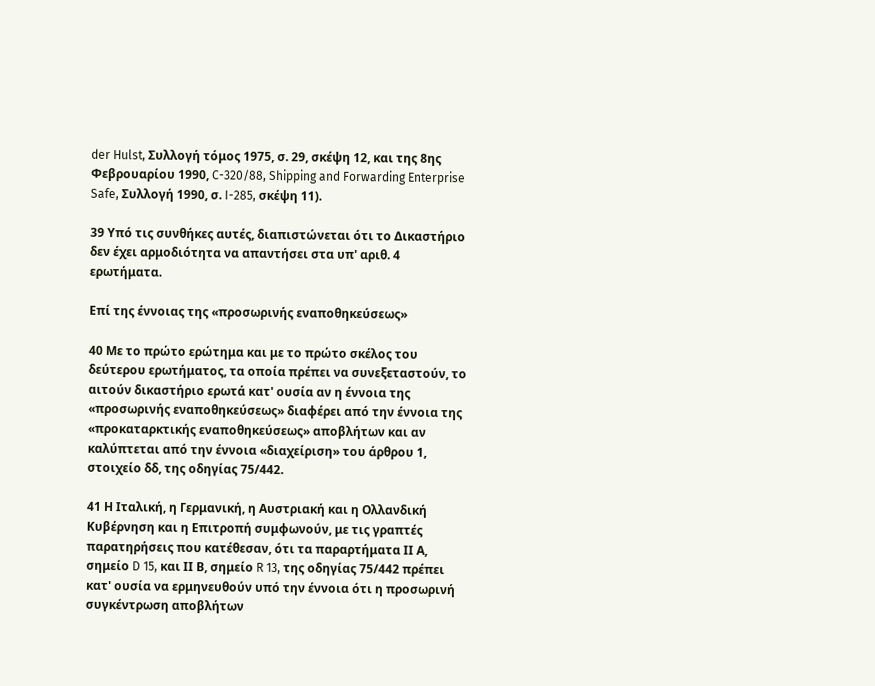der Hulst, Συλλογή τόμος 1975, σ. 29, σκέψη 12, και της 8ης Φεβρουαρίου 1990, C-320/88, Shipping and Forwarding Enterprise Safe, Συλλογή 1990, σ. I-285, σκέψη 11).

39 Υπό τις συνθήκες αυτές, διαπιστώνεται ότι το Δικαστήριο δεν έχει αρμοδιότητα να απαντήσει στα υπ' αριθ. 4 ερωτήματα.

Επί της έννοιας της «προσωρινής εναποθηκεύσεως»

40 Με το πρώτο ερώτημα και με το πρώτο σκέλος του δεύτερου ερωτήματος, τα οποία πρέπει να συνεξεταστούν, το αιτούν δικαστήριο ερωτά κατ' ουσία αν η έννοια της «προσωρινής εναποθηκεύσεως» διαφέρει από την έννοια της «προκαταρκτικής εναποθηκεύσεως» αποβλήτων και αν καλύπτεται από την έννοια «διαχείριση» του άρθρου 1, στοιχείο δδ, της οδηγίας 75/442.

41 Η Ιταλική, η Γερμανική, η Αυστριακή και η Ολλανδική Κυβέρνηση και η Επιτροπή συμφωνούν, με τις γραπτές παρατηρήσεις που κατέθεσαν, ότι τα παραρτήματα ΙΙ Α, σημείο D 15, και ΙΙ Β, σημείο R 13, της οδηγίας 75/442 πρέπει κατ' ουσία να ερμηνευθούν υπό την έννοια ότι η προσωρινή συγκέντρωση αποβλήτων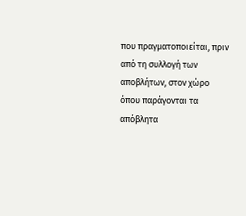που πραγματοποιείται, πριν από τη συλλογή των αποβλήτων, στον χώρο όπου παράγονται τα απόβλητα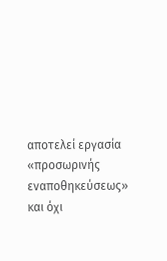αποτελεί εργασία «προσωρινής εναποθηκεύσεως» και όχι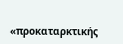«προκαταρκτικής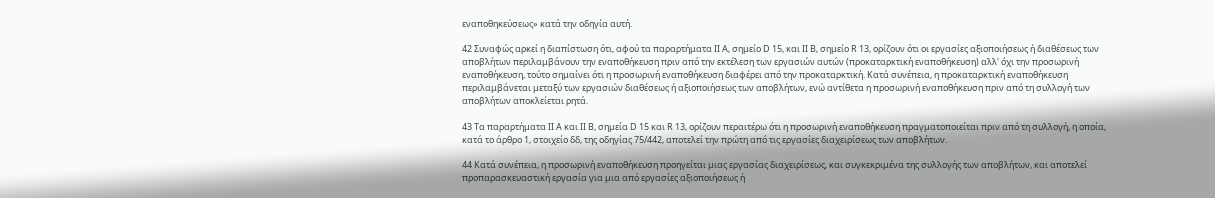εναποθηκεύσεως» κατά την οδηγία αυτή.

42 Συναφώς αρκεί η διαπίστωση ότι, αφού τα παραρτήματα ΙΙ Α, σημείο D 15, και ΙΙ Β, σημείο R 13, ορίζουν ότι οι εργασίες αξιοποιήσεως ή διαθέσεως των αποβλήτων περιλαμβάνουν την εναποθήκευση πριν από την εκτέλεση των εργασιών αυτών (προκαταρκτική εναποθήκευση) αλλ' όχι την προσωρινή εναποθήκευση, τούτο σημαίνει ότι η προσωρινή εναποθήκευση διαφέρει από την προκαταρκτική. Κατά συνέπεια, η προκαταρκτική εναποθήκευση περιλαμβάνεται μεταξύ των εργασιών διαθέσεως ή αξιοποιήσεως των αποβλήτων, ενώ αντίθετα η προσωρινή εναποθήκευση πριν από τη συλλογή των αποβλήτων αποκλείεται ρητά.

43 Τα παραρτήματα ΙΙ Α και ΙΙ Β, σημεία D 15 και R 13, ορίζουν περαιτέρω ότι η προσωρινή εναποθήκευση πραγματοποιείται πριν από τη συλλογή, η οποία, κατά το άρθρο 1, στοιχείο δδ, της οδηγίας 75/442, αποτελεί την πρώτη από τις εργασίες διαχειρίσεως των αποβλήτων.

44 Κατά συνέπεια, η προσωρινή εναποθήκευση προηγείται μιας εργασίας διαχειρίσεως, και συγκεκριμένα της συλλογής των αποβλήτων, και αποτελεί προπαρασκευαστική εργασία για μια από εργασίες αξιοποιήσεως ή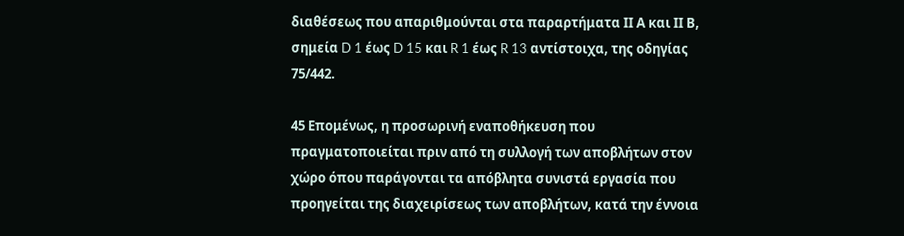διαθέσεως που απαριθμούνται στα παραρτήματα ΙΙ Α και ΙΙ Β, σημεία D 1 έως D 15 και R 1 έως R 13 αντίστοιχα, της οδηγίας 75/442.

45 Επομένως, η προσωρινή εναποθήκευση που πραγματοποιείται πριν από τη συλλογή των αποβλήτων στον χώρο όπου παράγονται τα απόβλητα συνιστά εργασία που προηγείται της διαχειρίσεως των αποβλήτων, κατά την έννοια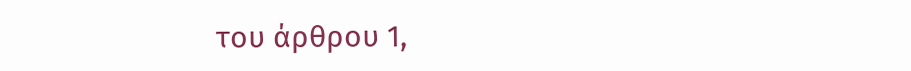του άρθρου 1,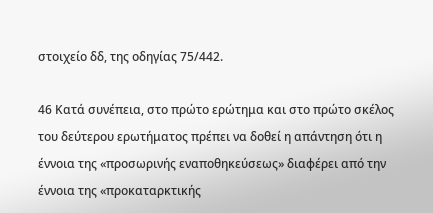στοιχείο δδ, της οδηγίας 75/442.

46 Κατά συνέπεια, στο πρώτο ερώτημα και στο πρώτο σκέλος του δεύτερου ερωτήματος πρέπει να δοθεί η απάντηση ότι η έννοια της «προσωρινής εναποθηκεύσεως» διαφέρει από την έννοια της «προκαταρκτικής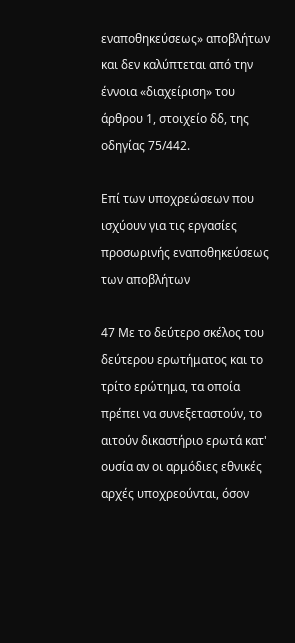εναποθηκεύσεως» αποβλήτων και δεν καλύπτεται από την έννοια «διαχείριση» του άρθρου 1, στοιχείο δδ, της οδηγίας 75/442.

Επί των υποχρεώσεων που ισχύουν για τις εργασίες προσωρινής εναποθηκεύσεως των αποβλήτων

47 Με το δεύτερο σκέλος του δεύτερου ερωτήματος και το τρίτο ερώτημα, τα οποία πρέπει να συνεξεταστούν, το αιτούν δικαστήριο ερωτά κατ' ουσία αν οι αρμόδιες εθνικές αρχές υποχρεούνται, όσον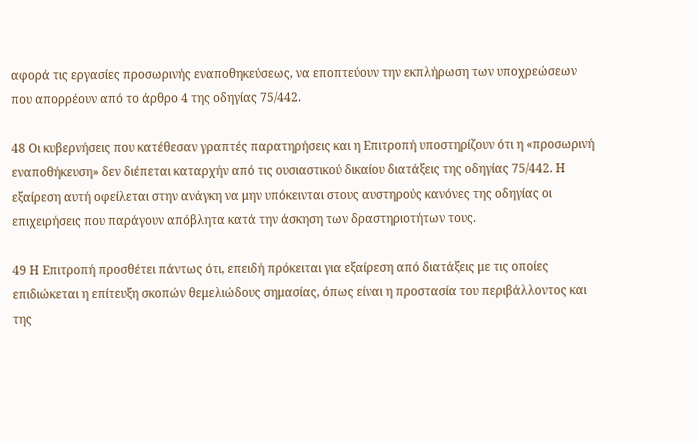αφορά τις εργασίες προσωρινής εναποθηκεύσεως, να εποπτεύουν την εκπλήρωση των υποχρεώσεων που απορρέουν από το άρθρο 4 της οδηγίας 75/442.

48 Οι κυβερνήσεις που κατέθεσαν γραπτές παρατηρήσεις και η Επιτροπή υποστηρίζουν ότι η «προσωρινή εναποθήκευση» δεν διέπεται καταρχήν από τις ουσιαστικού δικαίου διατάξεις της οδηγίας 75/442. Η εξαίρεση αυτή οφείλεται στην ανάγκη να μην υπόκεινται στους αυστηρούς κανόνες της οδηγίας οι επιχειρήσεις που παράγουν απόβλητα κατά την άσκηση των δραστηριοτήτων τους.

49 Η Επιτροπή προσθέτει πάντως ότι, επειδή πρόκειται για εξαίρεση από διατάξεις με τις οποίες επιδιώκεται η επίτευξη σκοπών θεμελιώδους σημασίας, όπως είναι η προστασία του περιβάλλοντος και της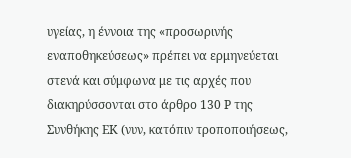υγείας, η έννοια της «προσωρινής εναποθηκεύσεως» πρέπει να ερμηνεύεται στενά και σύμφωνα με τις αρχές που διακηρύσσονται στο άρθρο 130 Ρ της Συνθήκης ΕΚ (νυν, κατόπιν τροποποιήσεως,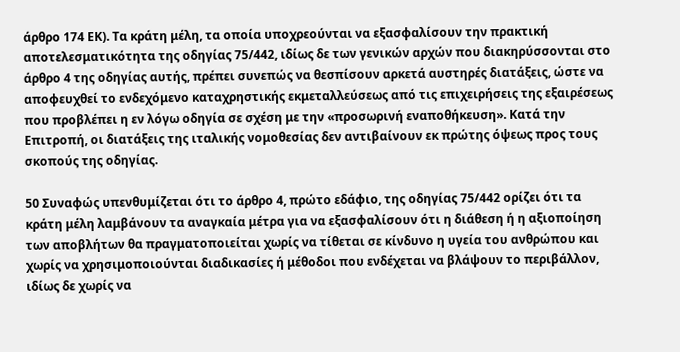άρθρο 174 ΕΚ). Τα κράτη μέλη, τα οποία υποχρεούνται να εξασφαλίσουν την πρακτική αποτελεσματικότητα της οδηγίας 75/442, ιδίως δε των γενικών αρχών που διακηρύσσονται στο άρθρο 4 της οδηγίας αυτής, πρέπει συνεπώς να θεσπίσουν αρκετά αυστηρές διατάξεις, ώστε να αποφευχθεί το ενδεχόμενο καταχρηστικής εκμεταλλεύσεως από τις επιχειρήσεις της εξαιρέσεως που προβλέπει η εν λόγω οδηγία σε σχέση με την «προσωρινή εναποθήκευση». Κατά την Επιτροπή, οι διατάξεις της ιταλικής νομοθεσίας δεν αντιβαίνουν εκ πρώτης όψεως προς τους σκοπούς της οδηγίας.

50 Συναφώς υπενθυμίζεται ότι το άρθρο 4, πρώτο εδάφιο, της οδηγίας 75/442 ορίζει ότι τα κράτη μέλη λαμβάνουν τα αναγκαία μέτρα για να εξασφαλίσουν ότι η διάθεση ή η αξιοποίηση των αποβλήτων θα πραγματοποιείται χωρίς να τίθεται σε κίνδυνο η υγεία του ανθρώπου και χωρίς να χρησιμοποιούνται διαδικασίες ή μέθοδοι που ενδέχεται να βλάψουν το περιβάλλον, ιδίως δε χωρίς να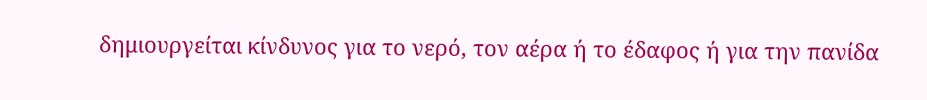δημιουργείται κίνδυνος για το νερό, τον αέρα ή το έδαφος ή για την πανίδα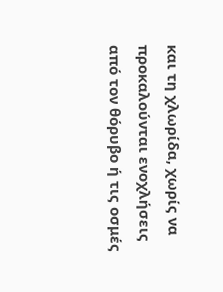και τη χλωρίδα, χωρίς να προκαλούνται ενοχλήσεις από τον θόρυβο ή τις οσμές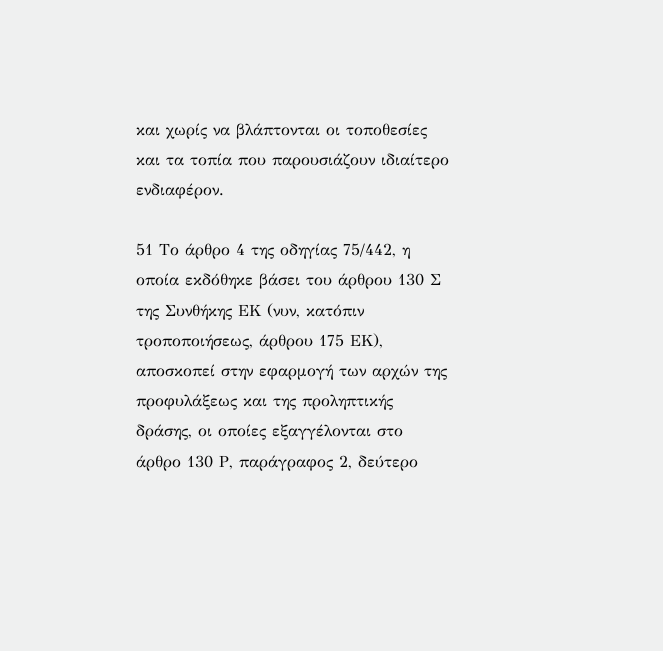και χωρίς να βλάπτονται οι τοποθεσίες και τα τοπία που παρουσιάζουν ιδιαίτερο ενδιαφέρον.

51 Το άρθρο 4 της οδηγίας 75/442, η οποία εκδόθηκε βάσει του άρθρου 130 Σ της Συνθήκης ΕΚ (νυν, κατόπιν τροποποιήσεως, άρθρου 175 ΕΚ), αποσκοπεί στην εφαρμογή των αρχών της προφυλάξεως και της προληπτικής δράσης, οι οποίες εξαγγέλονται στο άρθρο 130 Ρ, παράγραφος 2, δεύτερο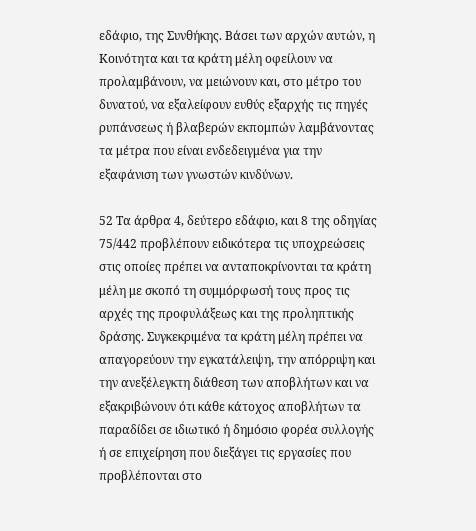εδάφιο, της Συνθήκης. Βάσει των αρχών αυτών, η Κοινότητα και τα κράτη μέλη οφείλουν να προλαμβάνουν, να μειώνουν και, στο μέτρο του δυνατού, να εξαλείφουν ευθύς εξαρχής τις πηγές ρυπάνσεως ή βλαβερών εκπομπών λαμβάνοντας τα μέτρα που είναι ενδεδειγμένα για την εξαφάνιση των γνωστών κινδύνων.

52 Τα άρθρα 4, δεύτερο εδάφιο, και 8 της οδηγίας 75/442 προβλέπουν ειδικότερα τις υποχρεώσεις στις οποίες πρέπει να ανταποκρίνονται τα κράτη μέλη με σκοπό τη συμμόρφωσή τους προς τις αρχές της προφυλάξεως και της προληπτικής δράσης. Συγκεκριμένα τα κράτη μέλη πρέπει να απαγορεύουν την εγκατάλειψη, την απόρριψη και την ανεξέλεγκτη διάθεση των αποβλήτων και να εξακριβώνουν ότι κάθε κάτοχος αποβλήτων τα παραδίδει σε ιδιωτικό ή δημόσιο φορέα συλλογής ή σε επιχείρηση που διεξάγει τις εργασίες που προβλέπονται στο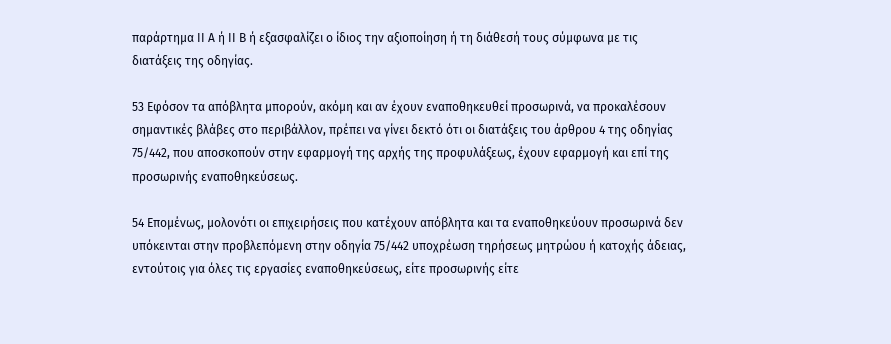παράρτημα ΙΙ Α ή ΙΙ Β ή εξασφαλίζει ο ίδιος την αξιοποίηση ή τη διάθεσή τους σύμφωνα με τις διατάξεις της οδηγίας.

53 Εφόσον τα απόβλητα μπορούν, ακόμη και αν έχουν εναποθηκευθεί προσωρινά, να προκαλέσουν σημαντικές βλάβες στο περιβάλλον, πρέπει να γίνει δεκτό ότι οι διατάξεις του άρθρου 4 της οδηγίας 75/442, που αποσκοπούν στην εφαρμογή της αρχής της προφυλάξεως, έχουν εφαρμογή και επί της προσωρινής εναποθηκεύσεως.

54 Επομένως, μολονότι οι επιχειρήσεις που κατέχουν απόβλητα και τα εναποθηκεύουν προσωρινά δεν υπόκεινται στην προβλεπόμενη στην οδηγία 75/442 υποχρέωση τηρήσεως μητρώου ή κατοχής άδειας, εντούτοις για όλες τις εργασίες εναποθηκεύσεως, είτε προσωρινής είτε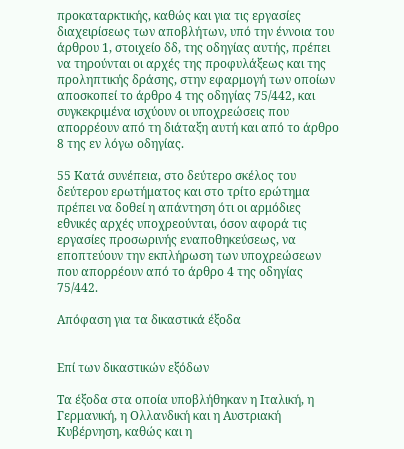προκαταρκτικής, καθώς και για τις εργασίες διαχειρίσεως των αποβλήτων, υπό την έννοια του άρθρου 1, στοιχείο δδ, της οδηγίας αυτής, πρέπει να τηρούνται οι αρχές της προφυλάξεως και της προληπτικής δράσης, στην εφαρμογή των οποίων αποσκοπεί το άρθρο 4 της οδηγίας 75/442, και συγκεκριμένα ισχύουν οι υποχρεώσεις που απορρέουν από τη διάταξη αυτή και από το άρθρο 8 της εν λόγω οδηγίας.

55 Κατά συνέπεια, στο δεύτερο σκέλος του δεύτερου ερωτήματος και στο τρίτο ερώτημα πρέπει να δοθεί η απάντηση ότι οι αρμόδιες εθνικές αρχές υποχρεούνται, όσον αφορά τις εργασίες προσωρινής εναποθηκεύσεως, να εποπτεύουν την εκπλήρωση των υποχρεώσεων που απορρέουν από το άρθρο 4 της οδηγίας 75/442.

Απόφαση για τα δικαστικά έξοδα


Επί των δικαστικών εξόδων

Τα έξοδα στα οποία υποβλήθηκαν η Ιταλική, η Γερμανική, η Ολλανδική και η Αυστριακή Κυβέρνηση, καθώς και η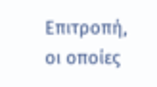Επιτροπή, οι οποίες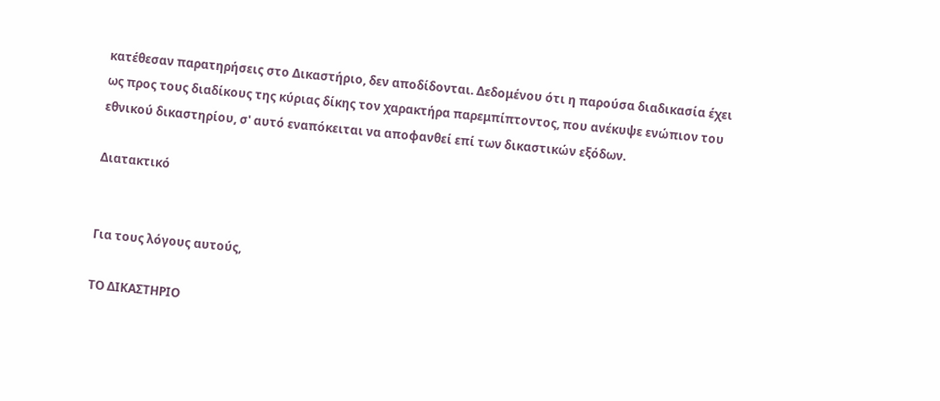κατέθεσαν παρατηρήσεις στο Δικαστήριο, δεν αποδίδονται. Δεδομένου ότι η παρούσα διαδικασία έχει ως προς τους διαδίκους της κύριας δίκης τον χαρακτήρα παρεμπίπτοντος, που ανέκυψε ενώπιον του εθνικού δικαστηρίου, σ' αυτό εναπόκειται να αποφανθεί επί των δικαστικών εξόδων.

Διατακτικό


Για τους λόγους αυτούς,

ΤΟ ΔΙΚΑΣΤΗΡΙΟ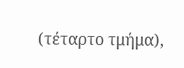(τέταρτο τμήμα),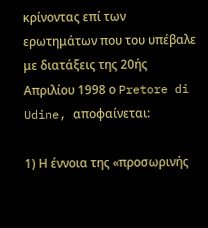κρίνοντας επί των ερωτημάτων που του υπέβαλε με διατάξεις της 20ής Απριλίου 1998 ο Pretore di Udine, αποφαίνεται:

1) Η έννοια της «προσωρινής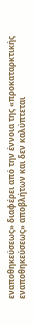εναποθηκεύσεως» διαφέρει από την έννοια της «προκαταρκτικής εναποθηκεύσεως» αποβλήτων και δεν καλύπτεται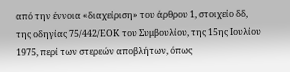από την έννοια «διαχείριση» του άρθρου 1, στοιχείο δδ, της οδηγίας 75/442/ΕΟΚ του Συμβουλίου, της 15ης Ιουλίου 1975, περί των στερεών αποβλήτων, όπως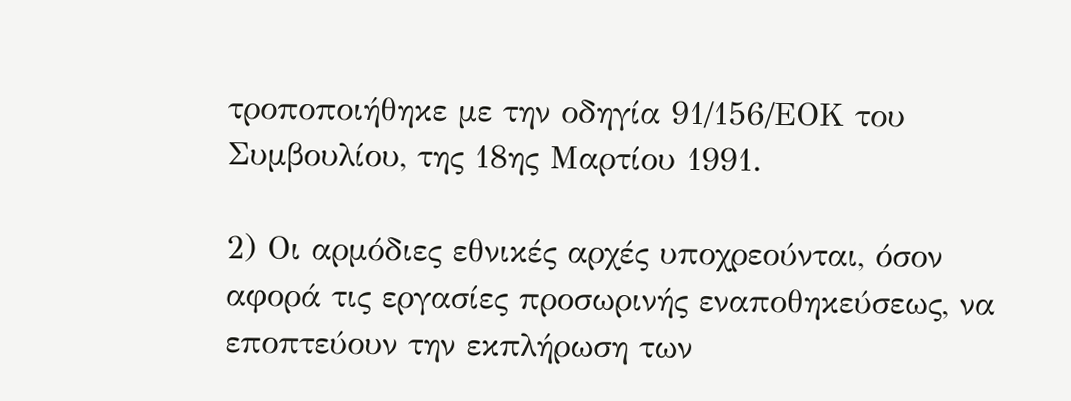τροποποιήθηκε με την οδηγία 91/156/ΕΟΚ του Συμβουλίου, της 18ης Μαρτίου 1991.

2) Οι αρμόδιες εθνικές αρχές υποχρεούνται, όσον αφορά τις εργασίες προσωρινής εναποθηκεύσεως, να εποπτεύουν την εκπλήρωση των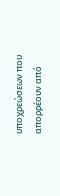υποχρεώσεων που απορρέουν από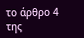το άρθρο 4 της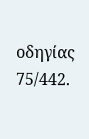οδηγίας 75/442.